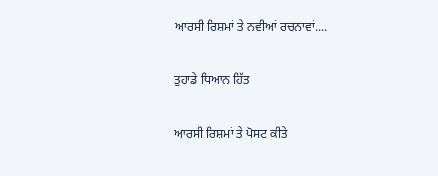ਆਰਸੀ ਰਿਸ਼ਮਾਂ ਤੇ ਨਵੀਆਂ ਰਚਨਾਵਾਂ....

ਤੁਹਾਡੇ ਧਿਆਨ ਹਿੱਤ

ਆਰਸੀ ਰਿਸ਼ਮਾਂ ਤੇ ਪੋਸਟ ਕੀਤੇ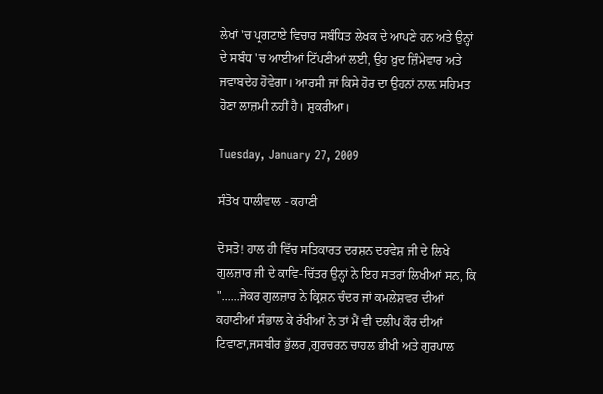ਲੇਖਾਂ 'ਚ ਪ੍ਰਗਟਾਏ ਵਿਚਾਰ ਸਬੰਧਿਤ ਲੇਖਕ ਦੇ ਆਪਣੇ ਹਨ ਅਤੇ ਉਨ੍ਹਾਂ ਦੇ ਸਬੰਧ 'ਚ ਆਈਆਂ ਟਿੱਪਣੀਆਂ ਲਈ, ਉਹ ਖ਼ੁਦ ਜ਼ਿੰਮੇਵਾਰ ਅਤੇ ਜਵਾਬਦੇਹ ਹੋਵੇਗਾ। ਆਰਸੀ ਜਾਂ ਕਿਸੇ ਹੋਰ ਦਾ ਉਹਨਾਂ ਨਾਲ਼ ਸਹਿਮਤ ਹੋਣਾ ਲਾਜ਼ਮੀ ਨਹੀਂ ਹੈ। ਸ਼ੁਕਰੀਆ।

Tuesday, January 27, 2009

ਸੰਤੋਖ ਧਾਲੀਵਾਲ - ਕਹਾਣੀ

ਦੋਸਤੋ! ਹਾਲ ਹੀ ਵਿੱਚ ਸਤਿਕਾਰਤ ਦਰਸ਼ਨ ਦਰਵੇਸ਼ ਜੀ ਦੇ ਲਿਖੇ ਗੁਲਜ਼ਾਰ ਜੀ ਦੇ ਕਾਵਿ-ਚਿੱਤਰ ਉਨ੍ਹਾਂ ਨੇ ਇਹ ਸਤਰਾਂ ਲਿਖੀਆਂ ਸਨ, ਕਿ "......ਜੇਕਰ ਗੁਲਜ਼ਾਰ ਨੇ ਕ੍ਰਿਸ਼ਨ ਚੰਦਰ ਜਾਂ ਕਮਲੇਸ਼ਵਰ ਦੀਆਂ ਕਹਾਣੀਆਂ ਸੰਭਾਲ ਕੇ ਰੱਖੀਆਂ ਨੇ ਤਾਂ ਮੈਂ ਵੀ ਦਲੀਪ ਕੌਰ ਦੀਆਂ ਟਿਵਾਣਾ,ਜਸਬੀਰ ਭੁੱਲਰ ,ਗੁਰਚਰਨ ਚਾਹਲ ਭੀਖੀ ਅਤੇ ਗੁਰਪਾਲ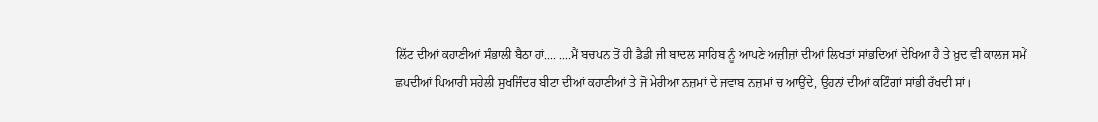ਲਿੱਟ ਦੀਆਂ ਕਹਾਣੀਆਂ ਸੰਭਾਲੀ ਬੈਠਾ ਹਾਂ.... ....ਮੈਂ ਬਚਪਨ ਤੋਂ ਹੀ ਡੈਡੀ ਜੀ ਬਾਦਲ ਸਾਹਿਬ ਨੂੰ ਆਪਣੇ ਅਜ਼ੀਜ਼ਾਂ ਦੀਆਂ ਲਿਖਤਾਂ ਸਾਂਭਦਿਆਂ ਦੇਖਿਆ ਹੈ ਤੇ ਖ਼ੁਦ ਵੀ ਕਾਲਜ ਸਮੇਂ ਛਪਦੀਆਂ ਪਿਆਰੀ ਸਹੇਲੀ ਸੁਖਜਿੰਦਰ ਬੀਟਾ ਦੀਆਂ ਕਹਾਣੀਆਂ ਤੇ ਜੋ ਮੇਰੀਆ ਨਜ਼ਮਾਂ ਦੇ ਜਵਾਬ ਨਜ਼ਮਾਂ ਚ ਆਉਂਦੇ, ਉਹਨਾਂ ਦੀਆਂ ਕਟਿੰਗਾਂ ਸਾਂਭੀ ਰੱਖਦੀ ਸਾਂ।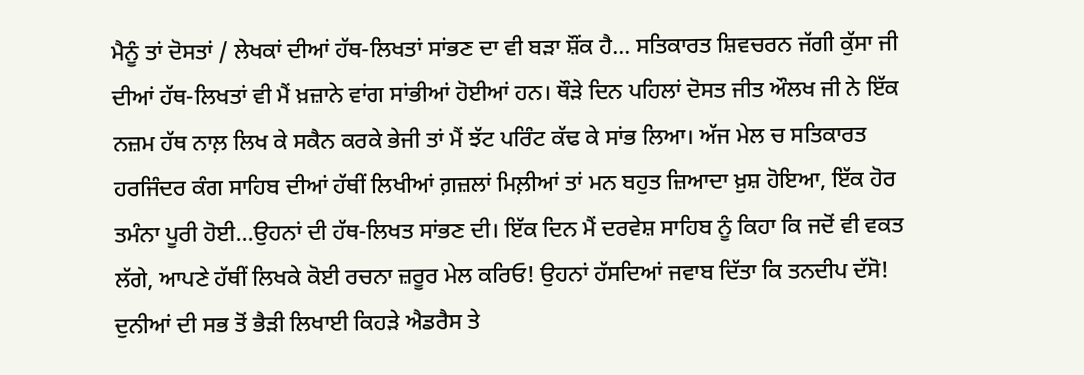ਮੈਨੂੰ ਤਾਂ ਦੋਸਤਾਂ / ਲੇਖਕਾਂ ਦੀਆਂ ਹੱਥ-ਲਿਖਤਾਂ ਸਾਂਭਣ ਦਾ ਵੀ ਬੜਾ ਸ਼ੌਂਕ ਹੈ... ਸਤਿਕਾਰਤ ਸ਼ਿਵਚਰਨ ਜੱਗੀ ਕੁੱਸਾ ਜੀ ਦੀਆਂ ਹੱਥ-ਲਿਖਤਾਂ ਵੀ ਮੈਂ ਖ਼ਜ਼ਾਨੇ ਵਾਂਗ ਸਾਂਭੀਆਂ ਹੋਈਆਂ ਹਨ। ਥੌੜੇ ਦਿਨ ਪਹਿਲਾਂ ਦੋਸਤ ਜੀਤ ਔਲਖ ਜੀ ਨੇ ਇੱਕ ਨਜ਼ਮ ਹੱਥ ਨਾਲ਼ ਲਿਖ ਕੇ ਸਕੈਨ ਕਰਕੇ ਭੇਜੀ ਤਾਂ ਮੈਂ ਝੱਟ ਪਰਿੰਟ ਕੱਢ ਕੇ ਸਾਂਭ ਲਿਆ। ਅੱਜ ਮੇਲ ਚ ਸਤਿਕਾਰਤ ਹਰਜਿੰਦਰ ਕੰਗ ਸਾਹਿਬ ਦੀਆਂ ਹੱਥੀਂ ਲਿਖੀਆਂ ਗ਼ਜ਼ਲਾਂ ਮਿਲ਼ੀਆਂ ਤਾਂ ਮਨ ਬਹੁਤ ਜ਼ਿਆਦਾ ਖ਼ੁਸ਼ ਹੋਇਆ, ਇੱਕ ਹੋਰ ਤਮੰਨਾ ਪੂਰੀ ਹੋਈ...ਉਹਨਾਂ ਦੀ ਹੱਥ-ਲਿਖਤ ਸਾਂਭਣ ਦੀ। ਇੱਕ ਦਿਨ ਮੈਂ ਦਰਵੇਸ਼ ਸਾਹਿਬ ਨੂੰ ਕਿਹਾ ਕਿ ਜਦੋਂ ਵੀ ਵਕਤ ਲੱਗੇ, ਆਪਣੇ ਹੱਥੀਂ ਲਿਖਕੇ ਕੋਈ ਰਚਨਾ ਜ਼ਰੂਰ ਮੇਲ ਕਰਿਓ! ਉਹਨਾਂ ਹੱਸਦਿਆਂ ਜਵਾਬ ਦਿੱਤਾ ਕਿ ਤਨਦੀਪ ਦੱਸੋ! ਦੁਨੀਆਂ ਦੀ ਸਭ ਤੋਂ ਭੈੜੀ ਲਿਖਾਈ ਕਿਹੜੇ ਐਡਰੈਸ ਤੇ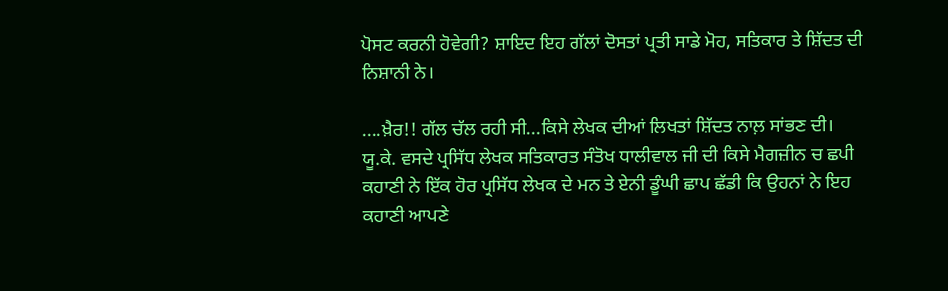ਪੋਸਟ ਕਰਨੀ ਹੋਵੇਗੀ? ਸ਼ਾਇਦ ਇਹ ਗੱਲਾਂ ਦੋਸਤਾਂ ਪ੍ਰਤੀ ਸਾਡੇ ਮੋਹ, ਸਤਿਕਾਰ ਤੇ ਸ਼ਿੱਦਤ ਦੀ ਨਿਸ਼ਾਨੀ ਨੇ।

....ਖ਼ੈਰ!! ਗੱਲ ਚੱਲ ਰਹੀ ਸੀ...ਕਿਸੇ ਲੇਖਕ ਦੀਆਂ ਲਿਖਤਾਂ ਸ਼ਿੱਦਤ ਨਾਲ਼ ਸਾਂਭਣ ਦੀ। ਯੂ.ਕੇ. ਵਸਦੇ ਪ੍ਰਸਿੱਧ ਲੇਖਕ ਸਤਿਕਾਰਤ ਸੰਤੋਖ ਧਾਲੀਵਾਲ ਜੀ ਦੀ ਕਿਸੇ ਮੈਗਜ਼ੀਨ ਚ ਛਪੀ ਕਹਾਣੀ ਨੇ ਇੱਕ ਹੋਰ ਪ੍ਰਸਿੱਧ ਲੇਖਕ ਦੇ ਮਨ ਤੇ ਏਨੀ ਡੂੰਘੀ ਛਾਪ ਛੱਡੀ ਕਿ ਉਹਨਾਂ ਨੇ ਇਹ ਕਹਾਣੀ ਆਪਣੇ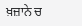ਖ਼ਜ਼ਾਨੇ ਚ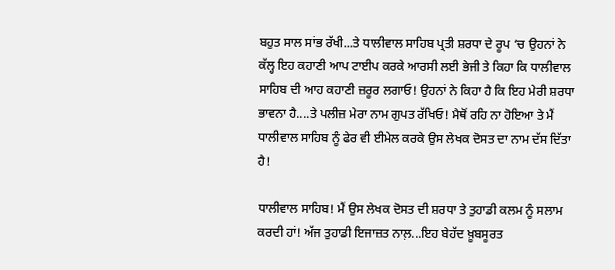ਬਹੁਤ ਸਾਲ ਸਾਂਭ ਰੱਖੀ...ਤੇ ਧਾਲੀਵਾਲ ਸਾਹਿਬ ਪ੍ਰਤੀ ਸ਼ਰਧਾ ਦੇ ਰੂਪ ‘ਚ ਉਹਨਾਂ ਨੇ ਕੱਲ੍ਹ ਇਹ ਕਹਾਣੀ ਆਪ ਟਾਈਪ ਕਰਕੇ ਆਰਸੀ ਲਈ ਭੇਜੀ ਤੇ ਕਿਹਾ ਕਿ ਧਾਲੀਵਾਲ ਸਾਹਿਬ ਦੀ ਆਹ ਕਹਾਣੀ ਜ਼ਰੂਰ ਲਗਾਓ! ਉਹਨਾਂ ਨੇ ਕਿਹਾ ਹੈ ਕਿ ਇਹ ਮੇਰੀ ਸ਼ਰਧਾ ਭਾਵਨਾ ਹੈ....ਤੇ ਪਲੀਜ਼ ਮੇਰਾ ਨਾਮ ਗੁਪਤ ਰੱਖਿਓ! ਮੈਥੋਂ ਰਹਿ ਨਾ ਹੋਇਆ ਤੇ ਮੈਂ ਧਾਲੀਵਾਲ ਸਾਹਿਬ ਨੂੰ ਫੇਰ ਵੀ ਈਮੇਲ ਕਰਕੇ ਉਸ ਲੇਖਕ ਦੋਸਤ ਦਾ ਨਾਮ ਦੱਸ ਦਿੱਤਾ ਹੈ!

ਧਾਲੀਵਾਲ ਸਾਹਿਬ! ਮੈਂ ਉਸ ਲੇਖਕ ਦੋਸਤ ਦੀ ਸ਼ਰਧਾ ਤੇ ਤੁਹਾਡੀ ਕਲਮ ਨੂੰ ਸਲਾਮ ਕਰਦੀ ਹਾਂ! ਅੱਜ ਤੁਹਾਡੀ ਇਜਾਜ਼ਤ ਨਾਲ਼...ਇਹ ਬੇਹੱਦ ਖ਼ੂਬਸੂਰਤ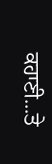ਕਹਾਣੀ...ਤੇ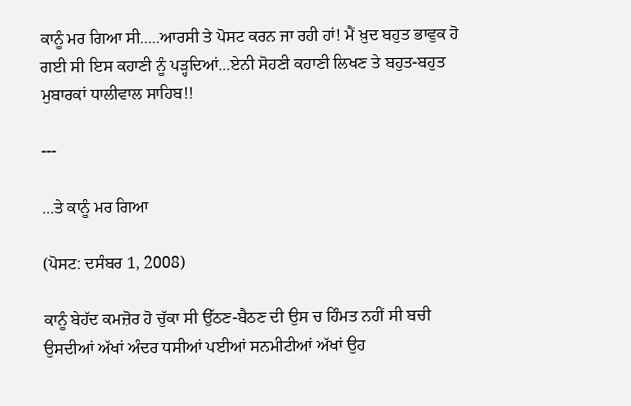ਕਾਨੂੰ ਮਰ ਗਿਆ ਸੀ.....ਆਰਸੀ ਤੇ ਪੋਸਟ ਕਰਨ ਜਾ ਰਹੀ ਹਾਂ! ਮੈਂ ਖ਼ੁਦ ਬਹੁਤ ਭਾਵੁਕ ਹੋ ਗਈ ਸੀ ਇਸ ਕਹਾਣੀ ਨੂੰ ਪੜ੍ਹਦਿਆਂ...ਏਨੀ ਸੋਹਣੀ ਕਹਾਣੀ ਲਿਖਣ ਤੇ ਬਹੁਤ-ਬਹੁਤ ਮੁਬਾਰਕਾਂ ਧਾਲੀਵਾਲ ਸਾਹਿਬ!!

---

...ਤੇ ਕਾਨੂੰ ਮਰ ਗਿਆ

(ਪੋਸਟ: ਦਸੰਬਰ 1, 2008)

ਕਾਨੂੰ ਬੇਹੱਦ ਕਮਜ਼ੋਰ ਹੋ ਚੁੱਕਾ ਸੀ ਉੱਠਣ-ਬੈਠਣ ਦੀ ਉਸ ਚ ਹਿੰਮਤ ਨਹੀਂ ਸੀ ਬਚੀ ਉਸਦੀਆਂ ਅੱਖਾਂ ਅੰਦਰ ਧਸੀਆਂ ਪਈਆਂ ਸਨਮੀਟੀਆਂ ਅੱਖਾਂ ਉਹ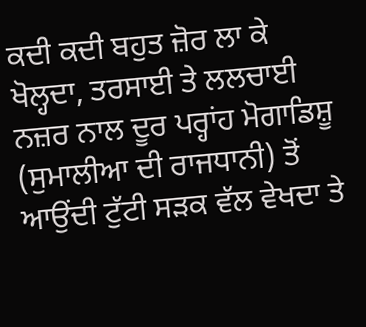ਕਦੀ ਕਦੀ ਬਹੁਤ ਜ਼ੋਰ ਲਾ ਕੇ ਖੋਲ੍ਹਦਾ, ਤਰਸਾਈ ਤੇ ਲਲਚਾਈ ਨਜ਼ਰ ਨਾਲ ਦੂਰ ਪਰ੍ਹਾਂਹ ਮੋਗਾਡਿਸ਼ੂ (ਸੁਮਾਲੀਆ ਦੀ ਰਾਜਧਾਨੀ) ਤੋਂ ਆਉਂਦੀ ਟੁੱਟੀ ਸੜਕ ਵੱਲ ਵੇਖਦਾ ਤੇ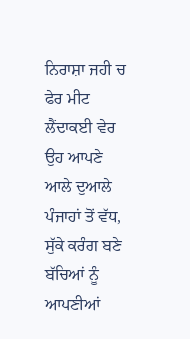ਨਿਰਾਸ਼ਾ ਜਹੀ ਚ ਫੇਰ ਮੀਟ ਲੈਂਦਾਕਈ ਵੇਰ ਉਹ ਆਪਣੇ ਆਲੇ ਦੁਆਲੇ ਪੰਜਾਹਾਂ ਤੋਂ ਵੱਧ, ਸੁੱਕੇ ਕਰੰਗ ਬਣੇ ਬੱਚਿਆਂ ਨੂੰ ਆਪਣੀਆਂ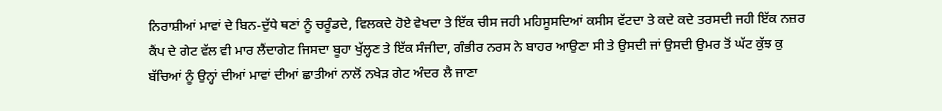ਨਿਰਾਸ਼ੀਆਂ ਮਾਵਾਂ ਦੇ ਬਿਨ-ਦੁੱਧੇ ਥਣਾਂ ਨੂੰ ਚਰੂੰਡਦੇ, ਵਿਲਕਦੇ ਹੋਏ ਵੇਖਦਾ ਤੇ ਇੱਕ ਚੀਸ ਜਹੀ ਮਹਿਸੂਸਦਿਆਂ ਕਸੀਸ ਵੱਟਦਾ ਤੇ ਕਦੇ ਕਦੇ ਤਰਸਦੀ ਜਹੀ ਇੱਕ ਨਜ਼ਰ ਕੈਂਪ ਦੇ ਗੇਟ ਵੱਲ ਵੀ ਮਾਰ ਲੈਂਦਾਗੇਟ ਜਿਸਦਾ ਬੂਹਾ ਖੁੱਲ੍ਹਣ ਤੇ ਇੱਕ ਸੰਜੀਦਾ, ਗੰਭੀਰ ਨਰਸ ਨੇ ਬਾਹਰ ਆਉਣਾ ਸੀ ਤੇ ਉਸਦੀ ਜਾਂ ਉਸਦੀ ਉਮਰ ਤੋਂ ਘੱਟ ਕੁੱਝ ਕੁ ਬੱਚਿਆਂ ਨੂੰ ਉਨ੍ਹਾਂ ਦੀਆਂ ਮਾਵਾਂ ਦੀਆਂ ਛਾਤੀਆਂ ਨਾਲੋਂ ਨਖੇੜ ਗੇਟ ਅੰਦਰ ਲੈ ਜਾਣਾ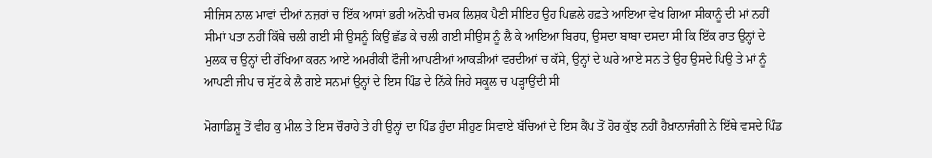ਸੀਜਿਸ ਨਾਲ ਮਾਵਾਂ ਦੀਆਂ ਨਜ਼ਰਾਂ ਚ ਇੱਕ ਆਸਾਂ ਭਰੀ ਅਨੋਖੀ ਚਮਕ ਲਿਸ਼ਕ ਪੈਣੀ ਸੀਇਹ ਉਹ ਪਿਛਲੇ ਹਫ਼ਤੇ ਆਇਆ ਵੇਖ ਗਿਆ ਸੀਕਾਨੂੰ ਦੀ ਮਾਂ ਨਹੀਂ ਸੀਮਾਂ ਪਤਾ ਨਹੀਂ ਕਿੱਥੇ ਚਲੀ ਗਈ ਸੀ ਉਸਨੂੰ ਕਿਉਂ ਛੱਡ ਕੇ ਚਲੀ ਗਈ ਸੀਉਸ ਨੂੰ ਲੈ ਕੇ ਆਇਆ ਬਿਰਧ, ਉਸਦਾ ਬਾਬਾ ਦਸਦਾ ਸੀ ਕਿ ਇੱਕ ਰਾਤ ਉਨ੍ਹਾਂ ਦੇ ਮੁਲਕ ਚ ਉਨ੍ਹਾਂ ਦੀ ਰੱਖਿਆ ਕਰਨ ਆਏ ਅਮਰੀਕੀ ਫੌਜੀ ਆਪਣੀਆਂ ਆਕੜੀਆਂ ਵਰਦੀਆਂ ਚ ਕੱਸੇ, ਉਨ੍ਹਾਂ ਦੇ ਘਰੇ ਆਏ ਸਨ ਤੇ ਉਹ ਉਸਦੇ ਪਿਉ ਤੇ ਮਾਂ ਨੂੰ ਆਪਣੀ ਜੀਪ ਚ ਸੁੱਟ ਕੇ ਲੈ ਗਏ ਸਨਮਾਂ ਉਨ੍ਹਾਂ ਦੇ ਇਸ ਪਿੰਡ ਦੇ ਨਿੱਕੇ ਜਿਹੇ ਸਕੂਲ ਚ ਪੜ੍ਹਾਉਂਦੀ ਸੀ

ਮੋਗਾਡਿਸ਼ੂ ਤੋਂ ਵੀਹ ਕੁ ਮੀਲ ਤੇ ਇਸ ਚੌਰਾਹੇ ਤੇ ਹੀ ਉਨ੍ਹਾਂ ਦਾ ਪਿੰਡ ਹੁੰਦਾ ਸੀਹੁਣ ਸਿਵਾਏ ਬੱਚਿਆਂ ਦੇ ਇਸ ਕੈਂਪ ਤੋਂ ਹੋਰ ਕੁੱਝ ਨਹੀਂ ਹੈਖ਼ਾਨਾਜੰਗੀ ਨੇ ਇੱਥੇ ਵਸਦੇ ਪਿੰਡ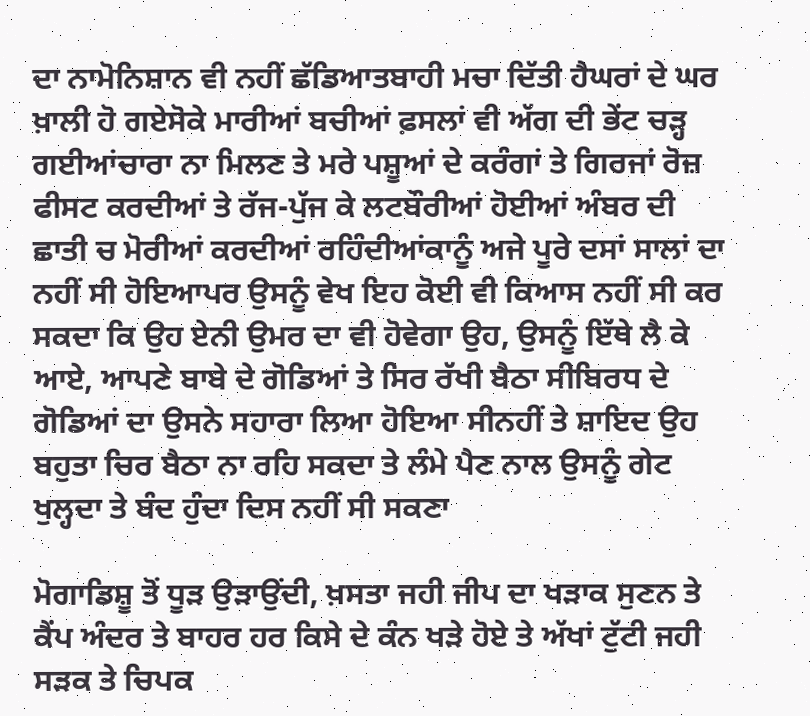ਦਾ ਨਾਮੋਨਿਸ਼ਾਨ ਵੀ ਨਹੀਂ ਛੱਡਿਆਤਬਾਹੀ ਮਚਾ ਦਿੱਤੀ ਹੈਘਰਾਂ ਦੇ ਘਰ ਖ਼ਾਲੀ ਹੋ ਗਏਸੋਕੇ ਮਾਰੀਆਂ ਬਚੀਆਂ ਫ਼ਸਲਾਂ ਵੀ ਅੱਗ ਦੀ ਭੇਂਟ ਚੜ੍ਹ ਗਈਆਂਚਾਰਾ ਨਾ ਮਿਲਣ ਤੇ ਮਰੇ ਪਸ਼ੂਆਂ ਦੇ ਕਰੰਗਾਂ ਤੇ ਗਿਰਜਾਂ ਰੋਜ਼ ਫੀਸਟ ਕਰਦੀਆਂ ਤੇ ਰੱਜ-ਪੁੱਜ ਕੇ ਲਟਬੌਰੀਆਂ ਹੋਈਆਂ ਅੰਬਰ ਦੀ ਛਾਤੀ ਚ ਮੋਰੀਆਂ ਕਰਦੀਆਂ ਰਹਿੰਦੀਆਂਕਾਨੂੰ ਅਜੇ ਪੂਰੇ ਦਸਾਂ ਸਾਲਾਂ ਦਾ ਨਹੀਂ ਸੀ ਹੋਇਆਪਰ ਉਸਨੂੰ ਵੇਖ ਇਹ ਕੋਈ ਵੀ ਕਿਆਸ ਨਹੀਂ ਸੀ ਕਰ ਸਕਦਾ ਕਿ ਉਹ ਏਨੀ ਉਮਰ ਦਾ ਵੀ ਹੋਵੇਗਾ ਉਹ, ਉਸਨੂੰ ਇੱਥੇ ਲੈ ਕੇ ਆਏ, ਆਪਣੇ ਬਾਬੇ ਦੇ ਗੋਡਿਆਂ ਤੇ ਸਿਰ ਰੱਖੀ ਬੈਠਾ ਸੀਬਿਰਧ ਦੇ ਗੋਡਿਆਂ ਦਾ ਉਸਨੇ ਸਹਾਰਾ ਲਿਆ ਹੋਇਆ ਸੀਨਹੀਂ ਤੇ ਸ਼ਾਇਦ ਉਹ ਬਹੁਤਾ ਚਿਰ ਬੈਠਾ ਨਾ ਰਹਿ ਸਕਦਾ ਤੇ ਲੰਮੇ ਪੈਣ ਨਾਲ ਉਸਨੂੰ ਗੇਟ ਖੁਲ੍ਹਦਾ ਤੇ ਬੰਦ ਹੁੰਦਾ ਦਿਸ ਨਹੀਂ ਸੀ ਸਕਣਾ

ਮੋਗਾਡਿਸ਼ੂ ਤੋਂ ਧੂੜ ਉੜਾਉਂਦੀ, ਖ਼ਸਤਾ ਜਹੀ ਜੀਪ ਦਾ ਖੜਾਕ ਸੁਣਨ ਤੇ ਕੈਂਪ ਅੰਦਰ ਤੇ ਬਾਹਰ ਹਰ ਕਿਸੇ ਦੇ ਕੰਨ ਖੜੇ ਹੋਏ ਤੇ ਅੱਖਾਂ ਟੁੱਟੀ ਜਹੀ ਸੜਕ ਤੇ ਚਿਪਕ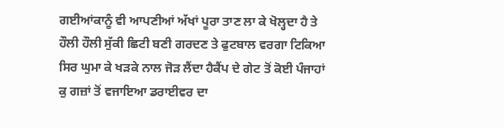ਗਈਆਂਕਾਨੂੰ ਵੀ ਆਪਣੀਆਂ ਅੱਖਾਂ ਪੂਰਾ ਤਾਣ ਲਾ ਕੇ ਖੋਲ੍ਹਦਾ ਹੈ ਤੇ ਹੌਲੀ ਹੌਲੀ ਸੁੱਕੀ ਛਿਟੀ ਬਣੀ ਗਰਦਣ ਤੇ ਫੁਟਬਾਲ ਵਰਗਾ ਟਿਕਿਆ ਸਿਰ ਘੁਮਾ ਕੇ ਖੜਕੇ ਨਾਲ ਜੋੜ ਲੈਂਦਾ ਹੈਕੈਂਪ ਦੇ ਗੇਟ ਤੋਂ ਕੋਈ ਪੰਜਾਹਾਂ ਕੁ ਗਜ਼ਾਂ ਤੋਂ ਵਜਾਇਆ ਡਰਾਈਵਰ ਦਾ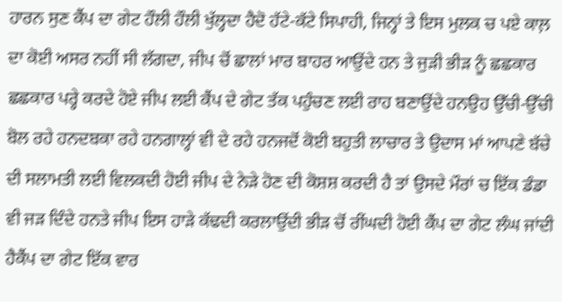ਹਾਰਨ ਸੁਣ ਕੈਂਪ ਦਾ ਗੇਟ ਹੌਲੀ ਹੌਲੀ ਖੁੱਲ੍ਹਦਾ ਹੈਦੋ ਹੱਟੇ-ਕੱਟੇ ਸਿਪਾਹੀ, ਜਿਨ੍ਹਾਂ ਤੇ ਇਸ ਮੁਲਕ ਚ ਪਏ ਕਾਲ਼ ਦਾ ਕੋਈ ਅਸਰ ਨਹੀਂ ਸੀ ਲੱਗਦਾ, ਜੀਪ ਚੋਂ ਛਾਲਾਂ ਮਾਰ ਬਾਹਰ ਆਉਂਦੇ ਹਨ ਤੇ ਜੁੜੀ ਭੀੜ ਨੂੰ ਛਛਕਾਰ ਛਛਕਾਰ ਪਰ੍ਹੇ ਕਰਦੇ ਹੋਏ ਜੀਪ ਲਈ ਕੈਂਪ ਦੇ ਗੇਟ ਤੱਕ ਪਹੁੰਚਣ ਲਈ ਰਾਹ ਬਣਾਉਂਦੇ ਹਨਉਹ ਉੱਚੀ-ਉੱਚੀ ਬੋਲ ਰਹੇ ਹਨਦਬਕਾ ਰਹੇ ਹਨਗਾਲ੍ਹਾਂ ਵੀ ਦੇ ਰਹੇ ਹਨਜਦੋਂ ਕੋਈ ਬਹੁਤੀ ਲਾਚਾਰ ਤੇ ਉਦਾਸ ਮਾਂ ਆਪਣੇ ਬੱਚੇ ਦੀ ਸਲਾਮਤੀ ਲਈ ਵਿਲਕਦੀ ਹੋਈ ਜੀਪ ਦੇ ਨੇੜੇ ਹੋਣ ਦੀ ਕੋਸ਼ਸ਼ ਕਰਦੀ ਹੈ ਤਾਂ ਉਸਦੇ ਮੌਰਾਂ ਚ ਇੱਕ ਡੰਡਾ ਵੀ ਜੜ ਦਿੰਦੇ ਹਨਤੇ ਜੀਪ ਇਸ ਹਾੜੇ ਕੱਢਦੀ ਕਰਲਾਉਂਦੀ ਭੀੜ ਚੋਂ ਰੀਂਘਦੀ ਹੋਈ ਕੈਂਪ ਦਾ ਗੇਟ ਲੰਘ ਜਾਂਦੀ ਹੈਕੈਂਪ ਦਾ ਗੇਟ ਇੱਕ ਵਾਰ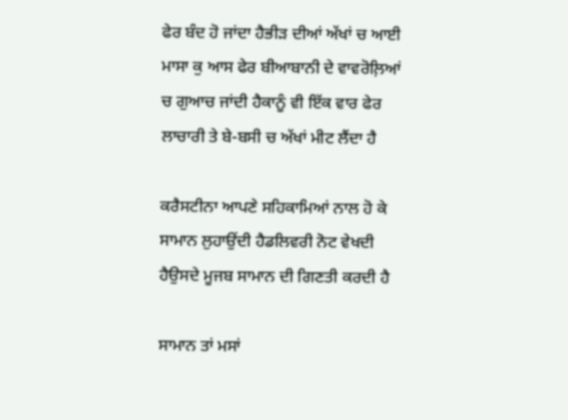ਫੇਰ ਬੰਦ ਹੋ ਜਾਂਦਾ ਹੈਭੀੜ ਦੀਆਂ ਅੱਖਾਂ ਚ ਆਈ ਮਾਸਾ ਕੁ ਆਸ ਫੇਰ ਬੀਆਬਾਨੀ ਦੇ ਵਾਵਰੋਲ਼ਿਆਂ ਚ ਗੁਆਚ ਜਾਂਦੀ ਹੈਕਾਨੂੰ ਵੀ ਇੱਕ ਵਾਰ ਫੇਰ ਲਾਚਾਰੀ ਤੇ ਬੇ-ਬਸੀ ਚ ਅੱਖਾਂ ਮੀਟ ਲੈਂਦਾ ਹੈ

ਕਰੈਸਟੀਨਾ ਆਪਣੇ ਸਹਿਕਾਮਿਆਂ ਨਾਲ ਹੋ ਕੇ ਸਾਮਾਨ ਲੁਹਾਉਂਦੀ ਹੈਡਲਿਵਰੀ ਨੋਟ ਵੇਖਦੀ ਹੈਉਸਦੇ ਮੂਜਬ ਸਾਮਾਨ ਦੀ ਗਿਣਤੀ ਕਰਦੀ ਹੈ

ਸਾਮਾਨ ਤਾਂ ਮਸਾਂ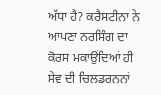ਅੱਧਾ ਹੈ? ਕਰੈਸਟੀਨਾ ਨੇ ਆਪਣਾ ਨਰਸਿੰਗ ਦਾ ਕੋਰਸ ਮਕਾਉਂਦਿਆਂ ਹੀ ਸੇਵ ਦੀ ਚਿਲਡਰਨਨਾਂ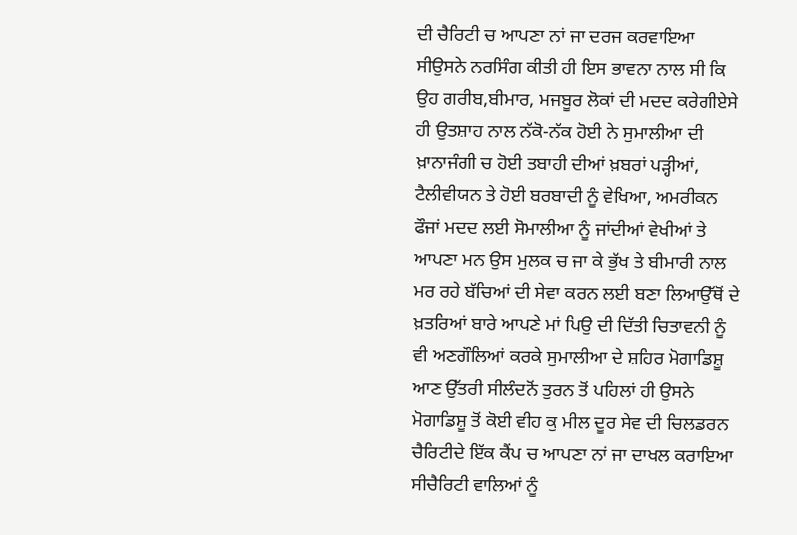ਦੀ ਚੈਰਿਟੀ ਚ ਆਪਣਾ ਨਾਂ ਜਾ ਦਰਜ ਕਰਵਾਇਆ ਸੀਉਸਨੇ ਨਰਸਿੰਗ ਕੀਤੀ ਹੀ ਇਸ ਭਾਵਨਾ ਨਾਲ ਸੀ ਕਿ ਉਹ ਗਰੀਬ,ਬੀਮਾਰ, ਮਜਬੂਰ ਲੋਕਾਂ ਦੀ ਮਦਦ ਕਰੇਗੀਏਸੇ ਹੀ ਉਤਸ਼ਾਹ ਨਾਲ ਨੱਕੋ-ਨੱਕ ਹੋਈ ਨੇ ਸੁਮਾਲੀਆ ਦੀ ਖ਼ਾਨਾਜੰਗੀ ਚ ਹੋਈ ਤਬਾਹੀ ਦੀਆਂ ਖ਼ਬਰਾਂ ਪੜ੍ਹੀਆਂ, ਟੈਲੀਵੀਯਨ ਤੇ ਹੋਈ ਬਰਬਾਦੀ ਨੂੰ ਵੇਖਿਆ, ਅਮਰੀਕਨ ਫੌਜਾਂ ਮਦਦ ਲਈ ਸੋਮਾਲੀਆ ਨੂੰ ਜਾਂਦੀਆਂ ਵੇਖੀਆਂ ਤੇ ਆਪਣਾ ਮਨ ਉਸ ਮੁਲਕ ਚ ਜਾ ਕੇ ਭੁੱਖ ਤੇ ਬੀਮਾਰੀ ਨਾਲ ਮਰ ਰਹੇ ਬੱਚਿਆਂ ਦੀ ਸੇਵਾ ਕਰਨ ਲਈ ਬਣਾ ਲਿਆਉੱਥੋਂ ਦੇ ਖ਼ਤਰਿਆਂ ਬਾਰੇ ਆਪਣੇ ਮਾਂ ਪਿਉ ਦੀ ਦਿੱਤੀ ਚਿਤਾਵਨੀ ਨੂੰ ਵੀ ਅਣਗੌਲਿਆਂ ਕਰਕੇ ਸੁਮਾਲੀਆ ਦੇ ਸ਼ਹਿਰ ਮੋਗਾਡਿਸ਼ੂ ਆਣ ਉੱਤਰੀ ਸੀਲੰਦਨੋਂ ਤੁਰਨ ਤੋਂ ਪਹਿਲਾਂ ਹੀ ਉਸਨੇ ਮੋਗਾਡਿਸ਼ੂ ਤੋਂ ਕੋਈ ਵੀਹ ਕੁ ਮੀਲ ਦੂਰ ਸੇਵ ਦੀ ਚਿਲਡਰਨ ਚੈਰਿਟੀਦੇ ਇੱਕ ਕੈਂਪ ਚ ਆਪਣਾ ਨਾਂ ਜਾ ਦਾਖਲ ਕਰਾਇਆ ਸੀਚੈਰਿਟੀ ਵਾਲਿਆਂ ਨੂੰ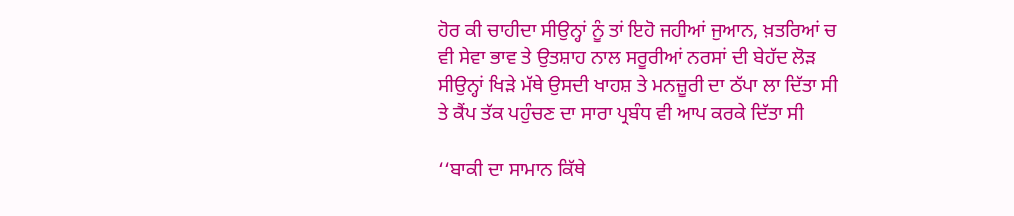ਹੋਰ ਕੀ ਚਾਹੀਦਾ ਸੀਉਨ੍ਹਾਂ ਨੂੰ ਤਾਂ ਇਹੋ ਜਹੀਆਂ ਜੁਆਨ, ਖ਼ਤਰਿਆਂ ਚ ਵੀ ਸੇਵਾ ਭਾਵ ਤੇ ਉਤਸ਼ਾਹ ਨਾਲ ਸਰੂਰੀਆਂ ਨਰਸਾਂ ਦੀ ਬੇਹੱਦ ਲੋੜ ਸੀਉਨ੍ਹਾਂ ਖਿੜੇ ਮੱਥੇ ਉਸਦੀ ਖਾਹਸ਼ ਤੇ ਮਨਜ਼ੂਰੀ ਦਾ ਠੱਪਾ ਲਾ ਦਿੱਤਾ ਸੀ ਤੇ ਕੈਂਪ ਤੱਕ ਪਹੁੰਚਣ ਦਾ ਸਾਰਾ ਪ੍ਰਬੰਧ ਵੀ ਆਪ ਕਰਕੇ ਦਿੱਤਾ ਸੀ

‘‘ਬਾਕੀ ਦਾ ਸਾਮਾਨ ਕਿੱਥੇ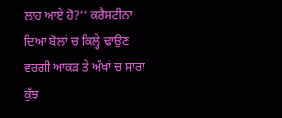ਲਾਹ ਆਏ ਹੋ?‘‘ ਕਰੈਸਟੀਨਾ ਦਿਆ ਬੋਲਾਂ ਚ ਕਿਲ੍ਹੇ ਢਾਉਣ ਵਰਗੀ ਆਕੜ ਤੇ ਅੱਖਾਂ ਚ ਸਾਰਾ ਕੁੱਝ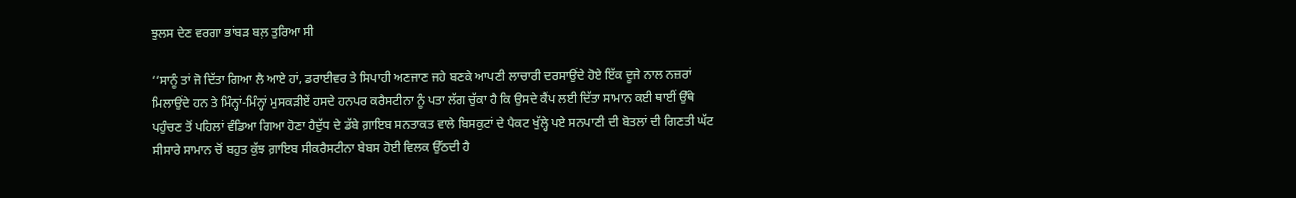ਝੁਲਸ ਦੇਣ ਵਰਗਾ ਭਾਂਬੜ ਬਲ਼ ਤੁਰਿਆ ਸੀ

‘‘ਸਾਨੂੰ ਤਾਂ ਜੋ ਦਿੱਤਾ ਗਿਆ ਲੈ ਆਏ ਹਾਂ, ਡਰਾਈਵਰ ਤੇ ਸਿਪਾਹੀ ਅਣਜਾਣ ਜਹੇ ਬਣਕੇ ਆਪਣੀ ਲਾਚਾਰੀ ਦਰਸਾਉਂਦੇ ਹੋਏ ਇੱਕ ਦੂਜੇ ਨਾਲ ਨਜ਼ਰਾਂ ਮਿਲਾਉਂਦੇ ਹਨ ਤੇ ਮਿੰਨ੍ਹਾਂ-ਮਿੰਨ੍ਹਾਂ ਮੁਸਕੜੀਏਂ ਹਸਦੇ ਹਨਪਰ ਕਰੈਸਟੀਨਾ ਨੂੰ ਪਤਾ ਲੱਗ ਚੁੱਕਾ ਹੈ ਕਿ ਉਸਦੇ ਕੈਂਪ ਲਈ ਦਿੱਤਾ ਸਾਮਾਨ ਕਈ ਥਾਈਂ ਉੱਥੇ ਪਹੁੰਚਣ ਤੋਂ ਪਹਿਲਾਂ ਵੰਡਿਆ ਗਿਆ ਹੋਣਾ ਹੈਦੁੱਧ ਦੇ ਡੱਬੇ ਗ਼ਾਇਬ ਸਨਤਾਕਤ ਵਾਲੇ ਬਿਸਕੁਟਾਂ ਦੇ ਪੈਕਟ ਖੁੱਲ੍ਹੇ ਪਏ ਸਨਪਾਣੀ ਦੀ ਬੋਤਲਾਂ ਦੀ ਗਿਣਤੀ ਘੱਟ ਸੀਸਾਰੇ ਸਾਮਾਨ ਚੋਂ ਬਹੁਤ ਕੁੱਝ ਗ਼ਾਇਬ ਸੀਕਰੈਸਟੀਨਾ ਬੇਬਸ ਹੋਈ ਵਿਲਕ ਉੱਠਦੀ ਹੈ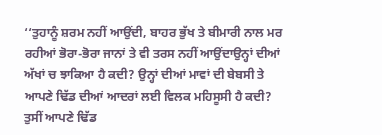‘‘ਤੁਹਾਨੂੰ ਸ਼ਰਮ ਨਹੀਂ ਆਉਂਦੀ, ਬਾਹਰ ਭੁੱਖ ਤੇ ਬੀਮਾਰੀ ਨਾਲ ਮਰ ਰਹੀਆਂ ਭੋਰਾ-ਭੋਰਾ ਜਾਨਾਂ ਤੇ ਵੀ ਤਰਸ ਨਹੀਂ ਆਉਂਦਾਉਨ੍ਹਾਂ ਦੀਆਂ ਅੱਖਾਂ ਚ ਝਾਕਿਆ ਹੈ ਕਦੀ? ਉਨ੍ਹਾਂ ਦੀਆਂ ਮਾਵਾਂ ਦੀ ਬੇਬਸੀ ਤੇ ਆਪਣੇ ਢਿੱਡ ਦੀਆਂ ਆਦਰਾਂ ਲਈ ਵਿਲਕ ਮਹਿਸੂਸੀ ਹੈ ਕਦੀ? ਤੁਸੀਂ ਆਪਣੇ ਢਿੱਡ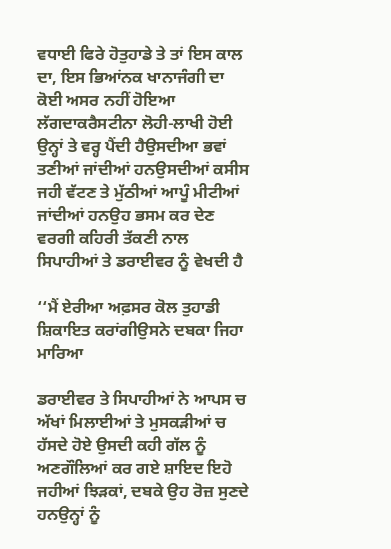ਵਧਾਈ ਫਿਰੇ ਹੋਤੁਹਾਡੇ ਤੇ ਤਾਂ ਇਸ ਕਾਲ ਦਾ, ਇਸ ਭਿਆਂਨਕ ਖਾਨਾਜੰਗੀ ਦਾ ਕੋਈ ਅਸਰ ਨਹੀਂ ਹੋਇਆ ਲੱਗਦਾਕਰੈਸਟੀਨਾ ਲੋਹੀ-ਲਾਖੀ ਹੋਈ ਉਨ੍ਹਾਂ ਤੇ ਵਰ੍ਹ ਪੈਂਦੀ ਹੈਉਸਦੀਆ ਭਵਾਂ ਤਣੀਆਂ ਜਾਂਦੀਆਂ ਹਨਉਸਦੀਆਂ ਕਸੀਸ ਜਹੀ ਵੱਟਣ ਤੇ ਮੁੱਠੀਆਂ ਆਪੂੰ ਮੀਟੀਆਂ ਜਾਂਦੀਆਂ ਹਨਉਹ ਭਸਮ ਕਰ ਦੇਣ ਵਰਗੀ ਕਹਿਰੀ ਤੱਕਣੀ ਨਾਲ ਸਿਪਾਹੀਆਂ ਤੇ ਡਰਾਈਵਰ ਨੂੰ ਵੇਖਦੀ ਹੈ

‘‘ਮੈਂ ਏਰੀਆ ਅਫ਼ਸਰ ਕੋਲ ਤੁਹਾਡੀ ਸ਼ਿਕਾਇਤ ਕਰਾਂਗੀਉਸਨੇ ਦਬਕਾ ਜਿਹਾ ਮਾਰਿਆ

ਡਰਾਈਵਰ ਤੇ ਸਿਪਾਹੀਆਂ ਨੇ ਆਪਸ ਚ ਅੱਖਾਂ ਮਿਲਾਈਆਂ ਤੇ ਮੁਸਕੜੀਆਂ ਚ ਹੱਸਦੇ ਹੋਏ ਉਸਦੀ ਕਹੀ ਗੱਲ ਨੂੰ ਅਣਗੌਲਿਆਂ ਕਰ ਗਏ ਸ਼ਾਇਦ ਇਹੋ ਜਹੀਆਂ ਝਿੜਕਾਂ, ਦਬਕੇ ਉਹ ਰੋਜ਼ ਸੁਣਦੇ ਹਨਉਨ੍ਹਾਂ ਨੂੰ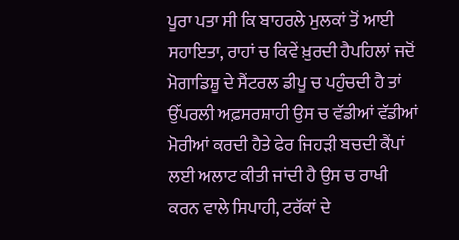ਪੂਰਾ ਪਤਾ ਸੀ ਕਿ ਬਾਹਰਲੇ ਮੁਲਕਾਂ ਤੋਂ ਆਈ ਸਹਾਇਤਾ, ਰਾਹਾਂ ਚ ਕਿਵੇਂ ਖ਼ੁਰਦੀ ਹੈਪਹਿਲਾਂ ਜਦੋਂ ਮੋਗਾਡਿਸ਼ੂ ਦੇ ਸੈਂਟਰਲ ਡੀਪੂ ਚ ਪਹੁੰਚਦੀ ਹੈ ਤਾਂ ਉੱਪਰਲੀ ਅਫ਼ਸਰਸ਼ਾਹੀ ਉਸ ਚ ਵੱਡੀਆਂ ਵੱਡੀਆਂ ਮੋਰੀਆਂ ਕਰਦੀ ਹੈਤੇ ਫੇਰ ਜਿਹੜੀ ਬਚਦੀ ਕੈਂਪਾਂ ਲਈ ਅਲਾਟ ਕੀਤੀ ਜਾਂਦੀ ਹੈ ਉਸ ਚ ਰਾਖੀ ਕਰਨ ਵਾਲੇ ਸਿਪਾਹੀ, ਟਰੱਕਾਂ ਦੇ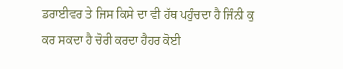ਡਰਾਈਵਰ ਤੇ ਜਿਸ ਕਿਸੇ ਦਾ ਵੀ ਹੱਥ ਪਹੁੰਚਦਾ ਹੈ ਜਿੰਨੀ ਕੁ ਕਰ ਸਕਦਾ ਹੈ ਚੋਰੀ ਕਰਦਾ ਹੈਹਰ ਕੋਈ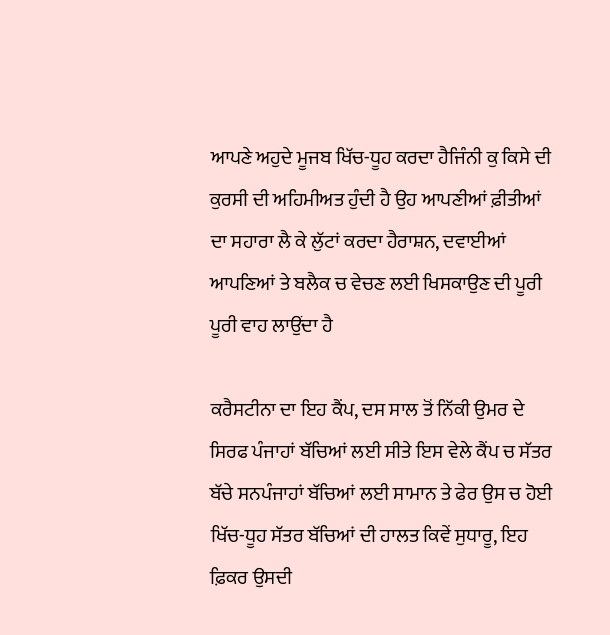ਆਪਣੇ ਅਹੁਦੇ ਮੂਜਬ ਖਿੱਚ-ਧੂਹ ਕਰਦਾ ਹੈਜਿੰਨੀ ਕੁ ਕਿਸੇ ਦੀ ਕੁਰਸੀ ਦੀ ਅਹਿਮੀਅਤ ਹੁੰਦੀ ਹੈ ਉਹ ਆਪਣੀਆਂ ਫ਼ੀਤੀਆਂ ਦਾ ਸਹਾਰਾ ਲੈ ਕੇ ਲੁੱਟਾਂ ਕਰਦਾ ਹੈਰਾਸ਼ਨ, ਦਵਾਈਆਂ ਆਪਣਿਆਂ ਤੇ ਬਲੈਕ ਚ ਵੇਚਣ ਲਈ ਖਿਸਕਾਉਣ ਦੀ ਪੂਰੀ ਪੂਰੀ ਵਾਹ ਲਾਉਂਦਾ ਹੈ

ਕਰੈਸਟੀਨਾ ਦਾ ਇਹ ਕੈਂਪ, ਦਸ ਸਾਲ ਤੋਂ ਨਿੱਕੀ ਉਮਰ ਦੇ ਸਿਰਫ ਪੰਜਾਹਾਂ ਬੱਚਿਆਂ ਲਈ ਸੀਤੇ ਇਸ ਵੇਲੇ ਕੈਂਪ ਚ ਸੱਤਰ ਬੱਚੇ ਸਨਪੰਜਾਹਾਂ ਬੱਚਿਆਂ ਲਈ ਸਾਮਾਨ ਤੇ ਫੇਰ ਉਸ ਚ ਹੋਈ ਖਿੱਚ-ਧੂਹ ਸੱਤਰ ਬੱਚਿਆਂ ਦੀ ਹਾਲਤ ਕਿਵੇਂ ਸੁਧਾਰੂ, ਇਹ ਫ਼ਿਕਰ ਉਸਦੀ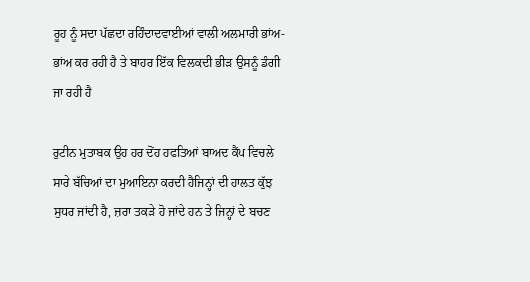ਰੂਹ ਨੂੰ ਸਦਾ ਪੱਛਦਾ ਰਹਿੰਦਾਦਵਾਈਆਂ ਵਾਲੀ ਅਲਮਾਰੀ ਭਾਂਅ-ਭਾਂਅ ਕਰ ਰਹੀ ਹੈ ਤੇ ਬਾਹਰ ਇੱਕ ਵਿਲਕਦੀ ਭੀੜ ਉਸਨੂੰ ਡੰਗੀ ਜਾ ਰਹੀ ਹੈ

ਰੁਟੀਨ ਮੁਤਾਬਕ ਉਹ ਹਰ ਦੋਂਹ ਹਫਤਿਆਂ ਬਾਅਦ ਕੈਂਪ ਵਿਚਲੇ ਸਾਰੇ ਬੱਚਿਆਂ ਦਾ ਮੁਆਇਨਾ ਕਰਦੀ ਹੈਜਿਨ੍ਹਾਂ ਦੀ ਹਾਲਤ ਕੁੱਝ ਸੁਧਰ ਜਾਂਦੀ ਹੈ, ਜ਼ਰਾ ਤਕੜੇ ਹੋ ਜਾਂਦੇ ਹਨ ਤੇ ਜਿਨ੍ਹਾਂ ਦੇ ਬਚਣ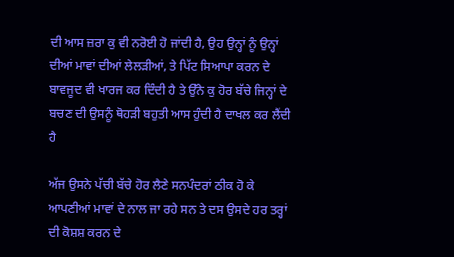ਦੀ ਆਸ ਜ਼ਰਾ ਕੁ ਵੀ ਨਰੋਈ ਹੋ ਜਾਂਦੀ ਹੈ, ਉਹ ਉਨ੍ਹਾਂ ਨੂੰ ਉਨ੍ਹਾਂ ਦੀਆਂ ਮਾਵਾਂ ਦੀਆਂ ਲੇਲੜੀਆਂ, ਤੇ ਪਿੱਟ ਸਿਆਪਾ ਕਰਨ ਦੇ ਬਾਵਜੂਦ ਵੀ ਖਾਰਜ ਕਰ ਦਿੰਦੀ ਹੈ ਤੇ ਉੱਨੇ ਕੁ ਹੋਰ ਬੱਚੇ ਜਿਨ੍ਹਾਂ ਦੇ ਬਚਣ ਦੀ ਉਸਨੂੰ ਥੋਹੜੀ ਬਹੁਤੀ ਆਸ ਹੁੰਦੀ ਹੈ ਦਾਖਲ ਕਰ ਲੈਂਦੀ ਹੈ

ਅੱਜ ਉਸਨੇ ਪੱਚੀ ਬੱਚੇ ਹੋਰ ਲੈਣੇ ਸਨਪੰਦਰਾਂ ਠੀਕ ਹੋ ਕੇ ਆਪਣੀਆਂ ਮਾਵਾਂ ਦੇ ਨਾਲ ਜਾ ਰਹੇ ਸਨ ਤੇ ਦਸ ਉਸਦੇ ਹਰ ਤਰ੍ਹਾਂ ਦੀ ਕੋਸ਼ਸ਼ ਕਰਨ ਦੇ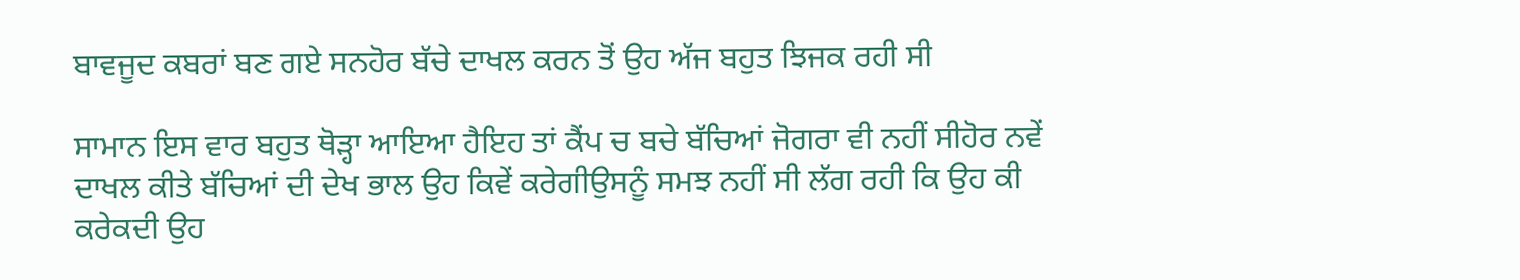ਬਾਵਜੂਦ ਕਬਰਾਂ ਬਣ ਗਏ ਸਨਹੋਰ ਬੱਚੇ ਦਾਖਲ ਕਰਨ ਤੋਂ ਉਹ ਅੱਜ ਬਹੁਤ ਝਿਜਕ ਰਹੀ ਸੀ

ਸਾਮਾਨ ਇਸ ਵਾਰ ਬਹੁਤ ਥੋੜ੍ਹਾ ਆਇਆ ਹੈਇਹ ਤਾਂ ਕੈਂਪ ਚ ਬਚੇ ਬੱਚਿਆਂ ਜੋਗਰਾ ਵੀ ਨਹੀਂ ਸੀਹੋਰ ਨਵੇਂ ਦਾਖਲ ਕੀਤੇ ਬੱਚਿਆਂ ਦੀ ਦੇਖ ਭਾਲ ਉਹ ਕਿਵੇਂ ਕਰੇਗੀਉਸਨੂੰ ਸਮਝ ਨਹੀਂ ਸੀ ਲੱਗ ਰਹੀ ਕਿ ਉਹ ਕੀ ਕਰੇਕਦੀ ਉਹ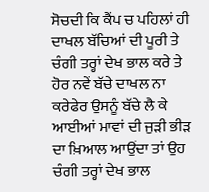ਸੋਚਦੀ ਕਿ ਕੈਂਪ ਚ ਪਹਿਲਾਂ ਹੀ ਦਾਖਲ ਬੱਚਿਆਂ ਦੀ ਪੂਰੀ ਤੇ ਚੰਗੀ ਤਰ੍ਹਾਂ ਦੇਖ ਭਾਲ ਕਰੇ ਤੇ ਹੋਰ ਨਵੇਂ ਬੱਚੇ ਦਾਖਲ ਨਾ ਕਰੇਫੇਰ ਉਸਨੂੰ ਬੱਚੇ ਲੈ ਕੇ ਆਈਆਂ ਮਾਵਾਂ ਦੀ ਜੁੜੀ ਭੀੜ ਦਾ ਖ਼ਿਆਲ ਆਉਂਦਾ ਤਾਂ ਉਹ ਚੰਗੀ ਤਰ੍ਹਾਂ ਦੇਖ ਭਾਲ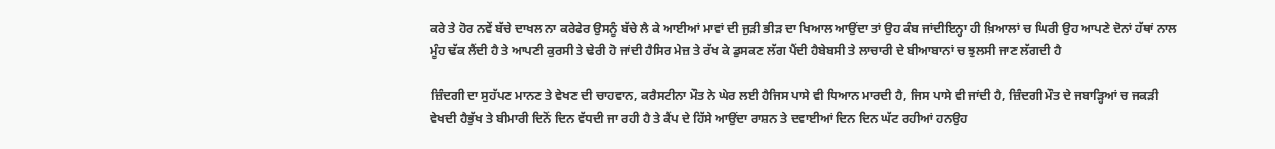ਕਰੇ ਤੇ ਹੋਰ ਨਵੇਂ ਬੱਚੇ ਦਾਖਲ ਨਾ ਕਰੇਫੇਰ ਉਸਨੂੰ ਬੱਚੇ ਲੈ ਕੇ ਆਈਆਂ ਮਾਵਾਂ ਦੀ ਜੁੜੀ ਭੀੜ ਦਾ ਖਿਆਲ ਆਉਂਦਾ ਤਾਂ ਉਹ ਕੰਬ ਜਾਂਦੀਇਨ੍ਹਾ ਹੀ ਖ਼ਿਆਲਾਂ ਚ ਘਿਰੀ ਉਹ ਆਪਣੇ ਦੋਨਾਂ ਹੱਥਾਂ ਨਾਲ ਮੂੰਹ ਢੱਕ ਲੈਂਦੀ ਹੈ ਤੇ ਆਪਣੀ ਕੁਰਸੀ ਤੇ ਢੇਰੀ ਹੋ ਜਾਂਦੀ ਹੈਸਿਰ ਮੇਜ਼ ਤੇ ਰੱਖ ਕੇ ਡੁਸਕਣ ਲੱਗ ਪੈਂਦੀ ਹੈਬੇਬਸੀ ਤੇ ਲਾਚਾਰੀ ਦੇ ਬੀਆਬਾਨਾਂ ਚ ਝੁਲਸੀ ਜਾਣ ਲੱਗਦੀ ਹੈ

ਜ਼ਿੰਦਗੀ ਦਾ ਸੁਹੱਪਣ ਮਾਨਣ ਤੇ ਵੇਖਣ ਦੀ ਚਾਹਵਾਨ, ਕਰੈਸਟੀਨਾ ਮੌਤ ਨੇ ਘੇਰ ਲਈ ਹੈਜਿਸ ਪਾਸੇ ਵੀ ਧਿਆਨ ਮਾਰਦੀ ਹੈ, ਜਿਸ ਪਾਸੇ ਵੀ ਜਾਂਦੀ ਹੈ, ਜ਼ਿੰਦਗੀ ਮੌਤ ਦੇ ਜਬਾੜ੍ਹਿਆਂ ਚ ਜਕੜੀ ਵੇਖਦੀ ਹੈਭੁੱਖ ਤੇ ਬੀਮਾਰੀ ਦਿਨੋਂ ਦਿਨ ਵੱਧਦੀ ਜਾ ਰਹੀ ਹੈ ਤੇ ਕੈਂਪ ਦੇ ਹਿੱਸੇ ਆਉਂਦਾ ਰਾਸ਼ਨ ਤੇ ਦਵਾਈਆਂ ਦਿਨ ਦਿਨ ਘੱਟ ਰਹੀਆਂ ਹਨਉਹ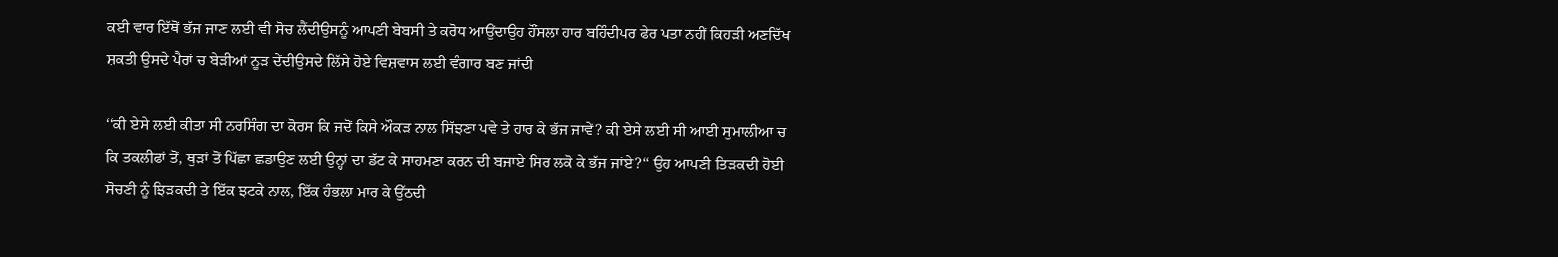ਕਈ ਵਾਰ ਇੱਥੋਂ ਭੱਜ ਜਾਣ ਲਈ ਵੀ ਸੋਚ ਲੈਂਦੀਉਸਨੂੰ ਆਪਣੀ ਬੇਬਸੀ ਤੇ ਕਰੋਧ ਆਉਂਦਾਉਹ ਹੌਂਸਲਾ ਹਾਰ ਬਹਿੰਦੀਪਰ ਫੇਰ ਪਤਾ ਨਹੀਂ ਕਿਹੜੀ ਅਣਦਿੱਖ ਸ਼ਕਤੀ ਉਸਦੇ ਪੈਰਾਂ ਚ ਬੇੜੀਆਂ ਨੂੜ ਦੇਂਦੀਉਸਦੇ ਲਿੱਸੇ ਹੋਏ ਵਿਸ਼ਵਾਸ ਲਈ ਵੰਗਾਰ ਬਣ ਜਾਂਦੀ

‘‘ਕੀ ਏਸੇ ਲਈ ਕੀਤਾ ਸੀ ਨਰਸਿੰਗ ਦਾ ਕੋਰਸ ਕਿ ਜਦੋਂ ਕਿਸੇ ਔਕੜ ਨਾਲ ਸਿੱਝਣਾ ਪਵੇ ਤੇ ਹਾਰ ਕੇ ਭੱਜ ਜਾਵੇਂ? ਕੀ ਏਸੇ ਲਈ ਸੀ ਆਈ ਸੁਮਾਲੀਆ ਚ ਕਿ ਤਕਲੀਫਾਂ ਤੋਂ, ਥੁੜਾਂ ਤੋਂ ਪਿੱਛਾ ਛਡਾਉਣ ਲਈ ਉਨ੍ਹਾਂ ਦਾ ਡੱਟ ਕੇ ਸਾਹਮਣਾ ਕਰਨ ਦੀ ਬਜਾਏ ਸਿਰ ਲਕੋ ਕੇ ਭੱਜ ਜਾਂਏ?‘‘ ਉਹ ਆਪਣੀ ਤਿੜਕਦੀ ਹੋਈ ਸੋਚਣੀ ਨੂੰ ਝਿੜਕਦੀ ਤੇ ਇੱਕ ਝਟਕੇ ਨਾਲ, ਇੱਕ ਹੰਭਲਾ ਮਾਰ ਕੇ ਉੱਠਦੀ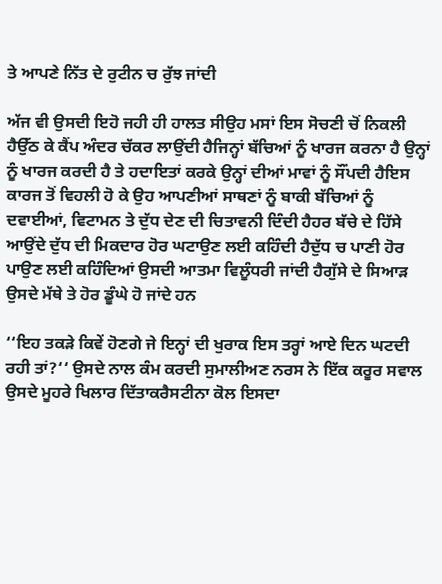ਤੇ ਆਪਣੇ ਨਿੱਤ ਦੇ ਰੁਟੀਨ ਚ ਰੁੱਝ ਜਾਂਦੀ

ਅੱਜ ਵੀ ਉਸਦੀ ਇਹੋ ਜਹੀ ਹੀ ਹਾਲਤ ਸੀਉਹ ਮਸਾਂ ਇਸ ਸੋਚਣੀ ਚੋਂ ਨਿਕਲੀ ਹੈਉੱਠ ਕੇ ਕੈਂਪ ਅੰਦਰ ਚੱਕਰ ਲਾਉਂਦੀ ਹੈਜਿਨ੍ਹਾਂ ਬੱਚਿਆਂ ਨੂੰ ਖਾਰਜ ਕਰਨਾ ਹੈ ਉਨ੍ਹਾਂ ਨੂੰ ਖਾਰਜ ਕਰਦੀ ਹੈ ਤੇ ਹਦਾਇਤਾਂ ਕਰਕੇ ਉਨ੍ਹਾਂ ਦੀਆਂ ਮਾਵਾਂ ਨੂੰ ਸੌਂਪਦੀ ਹੈਇਸ ਕਾਰਜ ਤੋਂ ਵਿਹਲੀ ਹੋ ਕੇ ਉਹ ਆਪਣੀਆਂ ਸਾਥਣਾਂ ਨੂੰ ਬਾਕੀ ਬੱਚਿਆਂ ਨੂੰ ਦਵਾਈਆਂ, ਵਿਟਾਮਨ ਤੇ ਦੁੱਧ ਦੇਣ ਦੀ ਚਿਤਾਵਨੀ ਦਿੰਦੀ ਹੈਹਰ ਬੱਚੇ ਦੇ ਹਿੱਸੇ ਆਉਂਦੇ ਦੁੱਧ ਦੀ ਮਿਕਦਾਰ ਹੋਰ ਘਟਾਉਣ ਲਈ ਕਹਿੰਦੀ ਹੈਦੁੱਧ ਚ ਪਾਣੀ ਹੋਰ ਪਾਉਣ ਲਈ ਕਹਿੰਦਿਆਂ ਉਸਦੀ ਆਤਮਾ ਵਿਲੂੰਧਰੀ ਜਾਂਦੀ ਹੈਗੁੱਸੇ ਦੇ ਸਿਆੜ ਉਸਦੇ ਮੱਥੇ ਤੇ ਹੋਰ ਡੂੰਘੇ ਹੋ ਜਾਂਦੇ ਹਨ

‘‘ਇਹ ਤਕੜੇ ਕਿਵੇਂ ਹੋਣਗੇ ਜੇ ਇਨ੍ਹਾਂ ਦੀ ਖੁਰਾਕ ਇਸ ਤਰ੍ਹਾਂ ਆਏ ਦਿਨ ਘਟਦੀ ਰਹੀ ਤਾਂ?‘‘ ਉਸਦੇ ਨਾਲ ਕੰਮ ਕਰਦੀ ਸੁਮਾਲੀਅਣ ਨਰਸ ਨੇ ਇੱਕ ਕਰੂਰ ਸਵਾਲ ਉਸਦੇ ਮੂਹਰੇ ਖਿਲਾਰ ਦਿੱਤਾਕਰੈਸਟੀਨਾ ਕੋਲ ਇਸਦਾ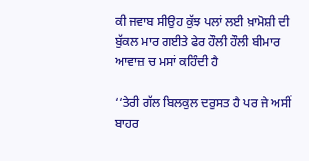ਕੀ ਜਵਾਬ ਸੀਉਹ ਕੁੱਝ ਪਲਾਂ ਲਈ ਖ਼ਾਮੋਸ਼ੀ ਦੀ ਬੁੱਕਲ ਮਾਰ ਗਈਤੇ ਫੇਰ ਹੌਲੀ ਹੌਲੀ ਬੀਮਾਰ ਆਵਾਜ਼ ਚ ਮਸਾਂ ਕਹਿੰਦੀ ਹੈ

‘‘ਤੇਰੀ ਗੱਲ ਬਿਲਕੁਲ ਦਰੁਸਤ ਹੈ ਪਰ ਜੇ ਅਸੀਂ ਬਾਹਰ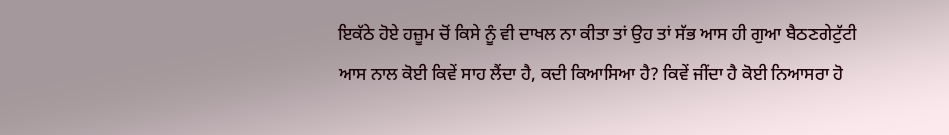ਇਕੱਠੇ ਹੋਏ ਹਜ਼ੂਮ ਚੋਂ ਕਿਸੇ ਨੂੰ ਵੀ ਦਾਖਲ ਨਾ ਕੀਤਾ ਤਾਂ ਉਹ ਤਾਂ ਸੱਭ ਆਸ ਹੀ ਗੁਆ ਬੈਠਣਗੇਟੁੱਟੀ ਆਸ ਨਾਲ ਕੋਈ ਕਿਵੇਂ ਸਾਹ ਲੈਂਦਾ ਹੈ, ਕਦੀ ਕਿਆਸਿਆ ਹੈ? ਕਿਵੇਂ ਜੀਂਦਾ ਹੈ ਕੋਈ ਨਿਆਸਰਾ ਹੋ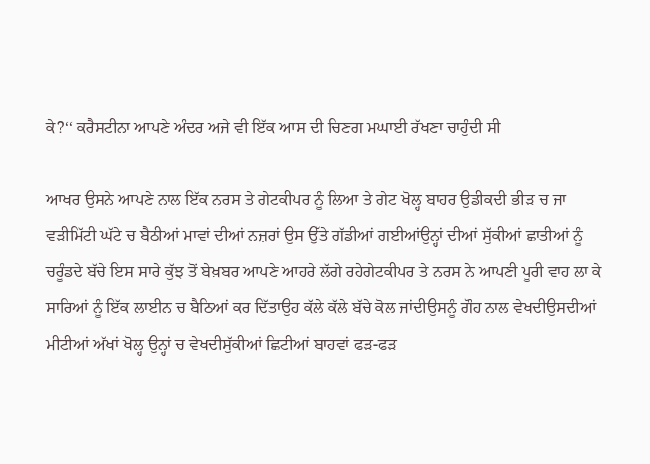ਕੇ?‘‘ ਕਰੈਸਟੀਨਾ ਆਪਣੇ ਅੰਦਰ ਅਜੇ ਵੀ ਇੱਕ ਆਸ ਦੀ ਚਿਣਗ ਮਘਾਈ ਰੱਖਣਾ ਚਾਹੁੰਦੀ ਸੀ

ਆਖਰ ਉਸਨੇ ਆਪਣੇ ਨਾਲ ਇੱਕ ਨਰਸ ਤੇ ਗੇਟਕੀਪਰ ਨੂੰ ਲਿਆ ਤੇ ਗੇਟ ਖੋਲ੍ਹ ਬਾਹਰ ਉਡੀਕਦੀ ਭੀੜ ਚ ਜਾ ਵੜੀਮਿੱਟੀ ਘੱਟੇ ਚ ਬੈਠੀਆਂ ਮਾਵਾਂ ਦੀਆਂ ਨਜ਼ਰਾਂ ਉਸ ਉੱਤੇ ਗੱਡੀਆਂ ਗਈਆਂਉਨ੍ਹਾਂ ਦੀਆਂ ਸੁੱਕੀਆਂ ਛਾਤੀਆਂ ਨੂੰ ਚਰੂੰਡਦੇ ਬੱਚੇ ਇਸ ਸਾਰੇ ਕੁੱਝ ਤੋਂ ਬੇਖ਼ਬਰ ਆਪਣੇ ਆਹਰੇ ਲੱਗੇ ਰਹੇਗੇਟਕੀਪਰ ਤੇ ਨਰਸ ਨੇ ਆਪਣੀ ਪੂਰੀ ਵਾਹ ਲਾ ਕੇ ਸਾਰਿਆਂ ਨੂੰ ਇੱਕ ਲਾਈਨ ਚ ਬੈਠਿਆਂ ਕਰ ਦਿੱਤਾਉਹ ਕੱਲੇ ਕੱਲੇ ਬੱਚੇ ਕੋਲ ਜਾਂਦੀਉਸਨੂੰ ਗੌਹ ਨਾਲ ਵੇਖਦੀਉਸਦੀਆਂ ਮੀਟੀਆਂ ਅੱਖਾਂ ਖੋਲ੍ਹ ਉਨ੍ਹਾਂ ਚ ਵੇਖਦੀਸੁੱਕੀਆਂ ਛਿਟੀਆਂ ਬਾਹਵਾਂ ਫੜ-ਫੜ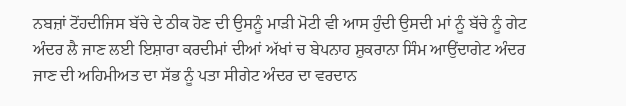ਨਬਜ਼ਾਂ ਟੋਂਹਦੀਜਿਸ ਬੱਚੇ ਦੇ ਠੀਕ ਹੋਣ ਦੀ ਉਸਨੂੰ ਮਾੜੀ ਮੋਟੀ ਵੀ ਆਸ ਹੁੰਦੀ ਉਸਦੀ ਮਾਂ ਨੂੰ ਬੱਚੇ ਨੂੰ ਗੇਟ ਅੰਦਰ ਲੈ ਜਾਣ ਲਈ ਇਸ਼ਾਰਾ ਕਰਦੀਮਾਂ ਦੀਆਂ ਅੱਖਾਂ ਚ ਬੇਪਨਾਹ ਸ਼ੁਕਰਾਨਾ ਸਿੰਮ ਆਉਂਦਾਗੇਟ ਅੰਦਰ ਜਾਣ ਦੀ ਅਹਿਮੀਅਤ ਦਾ ਸੱਭ ਨੂੰ ਪਤਾ ਸੀਗੇਟ ਅੰਦਰ ਦਾ ਵਰਦਾਨ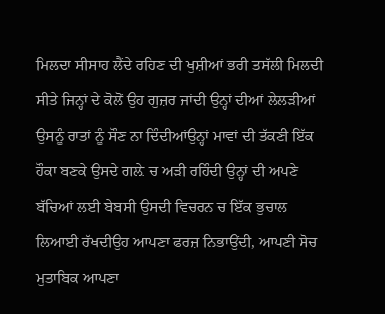ਮਿਲਦਾ ਸੀਸਾਹ ਲੈਂਦੇ ਰਹਿਣ ਦੀ ਖੁਸ਼ੀਆਂ ਭਰੀ ਤਸੱਲੀ ਮਿਲਦੀ ਸੀਤੇ ਜਿਨ੍ਹਾਂ ਦੇ ਕੋਲੋਂ ਉਹ ਗੁਜ਼ਰ ਜਾਂਦੀ ਉਨ੍ਹਾਂ ਦੀਆਂ ਲੇਲੜੀਆਂ ਉਸਨੂੰ ਰਾਤਾਂ ਨੂੰ ਸੌਣ ਨਾ ਦਿੰਦੀਆਂਉਨ੍ਹਾਂ ਮਾਵਾਂ ਦੀ ਤੱਕਣੀ ਇੱਕ ਹੌਕਾ ਬਣਕੇ ਉਸਦੇ ਗਲ਼ੇ ਚ ਅੜੀ ਰਹਿੰਦੀ ਉਨ੍ਹਾਂ ਦੀ ਅਪਣੇ ਬੱਚਿਆਂ ਲਈ ਬੇਬਸੀ ਉਸਦੀ ਵਿਚਰਨ ਚ ਇੱਕ ਭੁਚਾਲ ਲਿਆਈ ਰੱਖਦੀਉਹ ਆਪਣਾ ਫਰਜ਼ ਨਿਭਾਉਂਦੀ, ਆਪਣੀ ਸੋਚ ਮੁਤਾਬਿਕ ਆਪਣਾ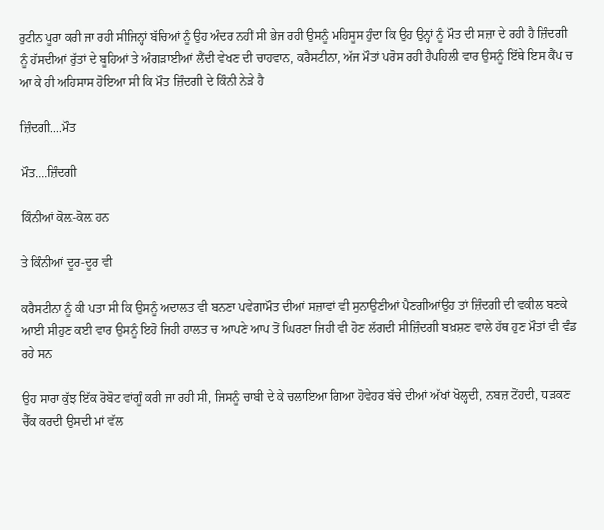ਰੁਟੀਨ ਪੂਰਾ ਕਰੀ ਜਾ ਰਹੀ ਸੀਜਿਨ੍ਹਾਂ ਬੱਚਿਆਂ ਨੂੰ ਉਹ ਅੰਦਰ ਨਹੀਂ ਸੀ ਭੇਜ ਰਹੀ ਉਸਨੂੰ ਮਹਿਸੂਸ ਹੁੰਦਾ ਕਿ ਉਹ ਉਨ੍ਹਾਂ ਨੂੰ ਮੌਤ ਦੀ ਸਜ਼ਾ ਦੇ ਰਹੀ ਹੈ ਜ਼ਿੰਦਗੀ ਨੂੰ ਹੱਸਦੀਆਂ ਰੁੱਤਾਂ ਦੇ ਬੂਹਿਆਂ ਤੇ ਅੰਗੜਾਈਆਂ ਲੈਂਦੀ ਵੇਖਣ ਦੀ ਚਾਹਵਾਨ, ਕਰੈਸਟੀਨਾ, ਅੱਜ ਮੌਤਾਂ ਪਰੋਸ ਰਹੀ ਹੈਪਹਿਲੀ ਵਾਰ ਉਸਨੂੰ ਇੱਥੇ ਇਸ ਕੈਂਪ ਚ ਆ ਕੇ ਹੀ ਅਹਿਸਾਸ ਹੋਇਆ ਸੀ ਕਿ ਮੌਤ ਜ਼ਿੰਦਗੀ ਦੇ ਕਿੰਨੀ ਨੇੜੇ ਹੈ

ਜ਼ਿੰਦਗੀ....ਮੌਤ

ਮੌਤ....ਜ਼ਿੰਦਗੀ

ਕਿੰਨੀਆਂ ਕੋਲ਼-ਕੋਲ਼ ਹਨ

ਤੇ ਕਿੰਨੀਆਂ ਦੂਰ-ਦੂਰ ਵੀ

ਕਰੈਸਟੀਨਾ ਨੂੰ ਕੀ ਪਤਾ ਸੀ ਕਿ ਉਸਨੂੰ ਅਦਾਲਤ ਵੀ ਬਨਣਾ ਪਵੇਗਾਮੌਤ ਦੀਆਂ ਸਜ਼ਾਵਾਂ ਵੀ ਸੁਨਾਉਣੀਆਂ ਪੈਣਗੀਆਂਉਹ ਤਾਂ ਜ਼ਿੰਦਗੀ ਦੀ ਵਕੀਲ ਬਣਕੇ ਆਈ ਸੀਹੁਣ ਕਈ ਵਾਰ ਉਸਨੂੰ ਇਹੋ ਜਿਹੀ ਹਾਲਤ ਚ ਆਪਣੇ ਆਪ ਤੋਂ ਘਿਰਣਾ ਜਿਹੀ ਵੀ ਹੋਣ ਲੱਗਦੀ ਸੀਜ਼ਿੰਦਗੀ ਬਖ਼ਸ਼ਣ ਵਾਲੇ ਹੱਥ ਹੁਣ ਮੌਤਾਂ ਵੀ ਵੰਡ ਰਹੇ ਸਨ

ਉਹ ਸਾਰਾ ਕੁੱਝ ਇੱਕ ਰੋਬੋਟ ਵਾਂਗੂੰ ਕਰੀ ਜਾ ਰਹੀ ਸੀ, ਜਿਸਨੂੰ ਚਾਬੀ ਦੇ ਕੇ ਚਲਾਇਆ ਗਿਆ ਹੋਵੇਹਰ ਬੱਚੇ ਦੀਆਂ ਅੱਖਾਂ ਖੋਲ੍ਹਦੀ, ਨਬਜ਼ ਟੋਂਹਦੀ, ਧੜਕਣ ਚੈੱਕ ਕਰਦੀ ਉਸਦੀ ਮਾਂ ਵੱਲ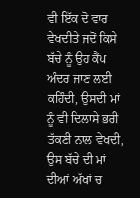ਵੀ ਇੱਕ ਦੋ ਵਾਰ ਵੇਖਦੀਤੇ ਜਦੋਂ ਕਿਸੇ ਬੱਚੇ ਨੂੰ ਉਹ ਕੈਂਪ ਅੰਦਰ ਜਾਣ ਲਈ ਕਹਿੰਦੀ, ਉਸਦੀ ਮਾਂ ਨੂੰ ਵੀ ਦਿਲਾਸੇ ਭਰੀ ਤੱਕਣੀ ਨਾਲ ਵੇਖਦੀ, ਉਸ ਬੱਚੇ ਦੀ ਮਾਂ ਦੀਆਂ ਅੱਖਾਂ ਚ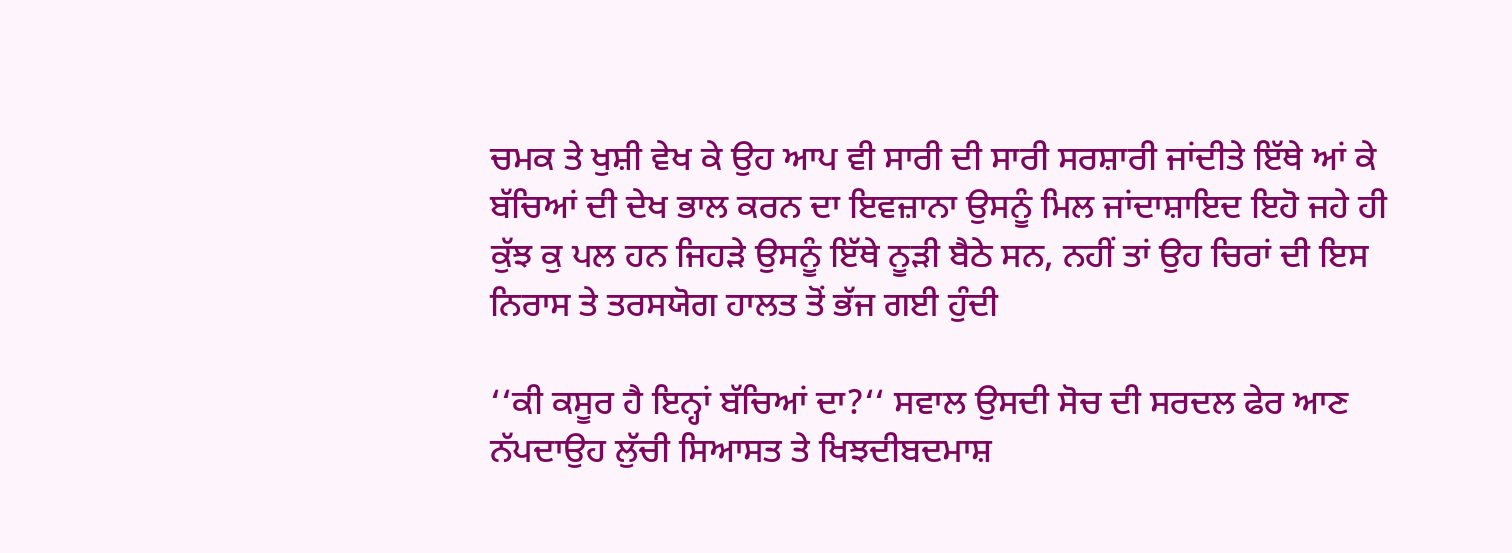ਚਮਕ ਤੇ ਖੁਸ਼ੀ ਵੇਖ ਕੇ ਉਹ ਆਪ ਵੀ ਸਾਰੀ ਦੀ ਸਾਰੀ ਸਰਸ਼ਾਰੀ ਜਾਂਦੀਤੇ ਇੱਥੇ ਆਂ ਕੇ ਬੱਚਿਆਂ ਦੀ ਦੇਖ ਭਾਲ ਕਰਨ ਦਾ ਇਵਜ਼ਾਨਾ ਉਸਨੂੰ ਮਿਲ ਜਾਂਦਾਸ਼ਾਇਦ ਇਹੋ ਜਹੇ ਹੀ ਕੁੱਝ ਕੁ ਪਲ ਹਨ ਜਿਹੜੇ ਉਸਨੂੰ ਇੱਥੇ ਨੂੜੀ ਬੈਠੇ ਸਨ, ਨਹੀਂ ਤਾਂ ਉਹ ਚਿਰਾਂ ਦੀ ਇਸ ਨਿਰਾਸ ਤੇ ਤਰਸਯੋਗ ਹਾਲਤ ਤੋਂ ਭੱਜ ਗਈ ਹੁੰਦੀ

‘‘ਕੀ ਕਸੂਰ ਹੈ ਇਨ੍ਹਾਂ ਬੱਚਿਆਂ ਦਾ?‘‘ ਸਵਾਲ ਉਸਦੀ ਸੋਚ ਦੀ ਸਰਦਲ ਫੇਰ ਆਣ ਨੱਪਦਾਉਹ ਲੁੱਚੀ ਸਿਆਸਤ ਤੇ ਖਿਝਦੀਬਦਮਾਸ਼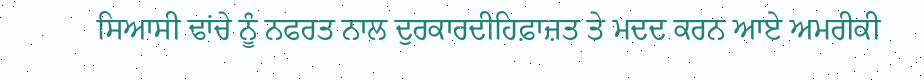ਸਿਆਸੀ ਢਾਂਚੇ ਨੂੰ ਨਫਰਤ ਨਾਲ ਦੁਰਕਾਰਦੀਹਿਫ਼ਾਜ਼ਤ ਤੇ ਮਦਦ ਕਰਨ ਆਏ ਅਮਰੀਕੀ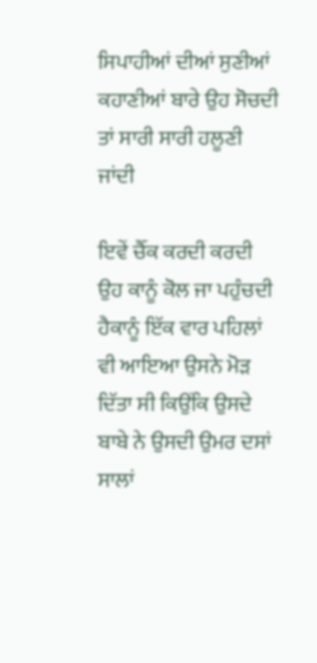ਸਿਪਾਹੀਆਂ ਦੀਆਂ ਸੁਣੀਆਂ ਕਹਾਣੀਆਂ ਬਾਰੇ ਉਹ ਸੋਚਦੀ ਤਾਂ ਸਾਰੀ ਸਾਰੀ ਹਲੂਣੀ ਜਾਂਦੀ

ਇਵੇਂ ਚੈੱਕ ਕਰਦੀ ਕਰਦੀ ਉਹ ਕਾਨੂੰ ਕੋਲ ਜਾ ਪਹੁੰਚਦੀ ਹੈਕਾਨੂੰ ਇੱਕ ਵਾਰ ਪਹਿਲਾਂ ਵੀ ਆਇਆ ਉਸਨੇ ਮੋੜ ਦਿੱਤਾ ਸੀ ਕਿਉਂਕਿ ਉਸਦੇ ਬਾਬੇ ਨੇ ਉਸਦੀ ਉਮਰ ਦਸਾਂ ਸਾਲਾਂ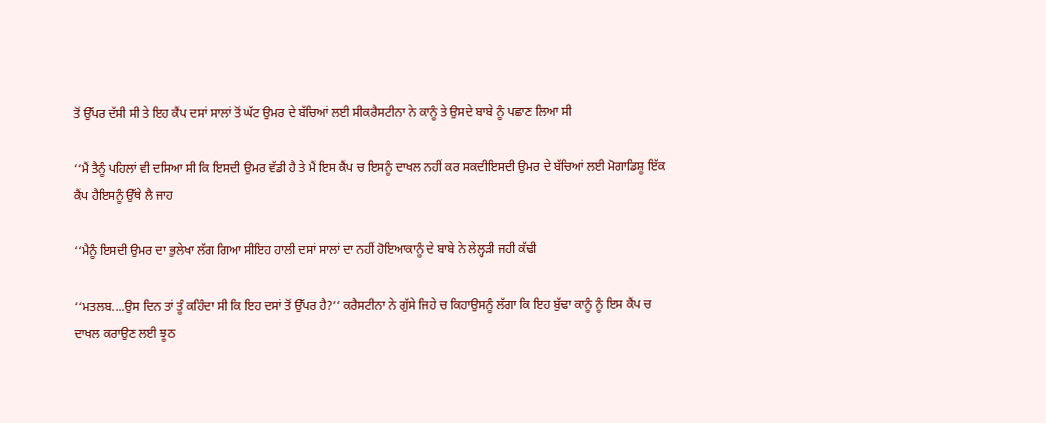ਤੋਂ ਉੱਪਰ ਦੱਸੀ ਸੀ ਤੇ ਇਹ ਕੈਂਪ ਦਸਾਂ ਸਾਲਾਂ ਤੋਂ ਘੱਟ ਉਮਰ ਦੇ ਬੱਚਿਆਂ ਲਈ ਸੀਕਰੈਸਟੀਨਾ ਨੇ ਕਾਨੂੰ ਤੇ ਉਸਦੇ ਬਾਬੇ ਨੂੰ ਪਛਾਣ ਲਿਆ ਸੀ

‘‘ਮੈਂ ਤੈਨੂੰ ਪਹਿਲਾਂ ਵੀ ਦਸਿਆ ਸੀ ਕਿ ਇਸਦੀ ਉਮਰ ਵੱਡੀ ਹੈ ਤੇ ਮੈਂ ਇਸ ਕੈਂਪ ਚ ਇਸਨੂੰ ਦਾਖਲ ਨਹੀਂ ਕਰ ਸਕਦੀਇਸਦੀ ਉਮਰ ਦੇ ਬੱਚਿਆਂ ਲਈ ਮੋਗਾਡਿਸ਼ੂ ਇੱਕ ਕੈਂਪ ਹੈਇਸਨੂੰ ਉੱਥੇ ਲੈ ਜਾਹ

‘‘ਮੈਨੂੰ ਇਸਦੀ ਉਮਰ ਦਾ ਭੁਲੇਖਾ ਲੱਗ ਗਿਆ ਸੀਇਹ ਹਾਲੀ ਦਸਾਂ ਸਾਲਾਂ ਦਾ ਨਹੀਂ ਹੋਇਆਕਾਨੂੰ ਦੇ ਬਾਬੇ ਨੇ ਲੇਲ੍ਹੜੀ ਜਹੀ ਕੱਢੀ

‘‘ਮਤਲਬ....ਉਸ ਦਿਨ ਤਾਂ ਤੂੰ ਕਹਿੰਦਾ ਸੀ ਕਿ ਇਹ ਦਸਾਂ ਤੋਂ ਉੱਪਰ ਹੈ?‘‘ ਕਰੈਸਟੀਨਾ ਨੇ ਗੁੱਸੇ ਜਿਹੇ ਚ ਕਿਹਾਉਸਨੂੰ ਲੱਗਾ ਕਿ ਇਹ ਬੁੱਢਾ ਕਾਨੂੰ ਨੂੰ ਇਸ ਕੈਂਪ ਚ ਦਾਖਲ ਕਰਾਉਣ ਲਈ ਝੂਠ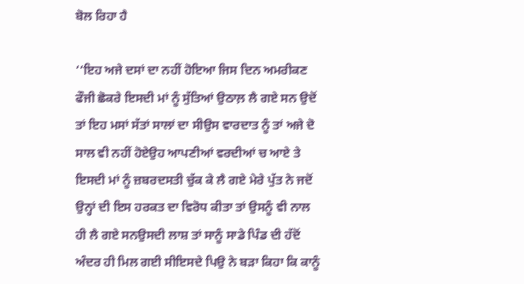ਬੋਲ ਰਿਹਾ ਹੈ

‘‘ਇਹ ਅਜੇ ਦਸਾਂ ਦਾ ਨਹੀਂ ਹੋਇਆ ਜਿਸ ਦਿਨ ਅਮਰੀਕਣ ਫੌਜੀ ਛੋਕਰੇ ਇਸਦੀ ਮਾਂ ਨੂੰ ਸੁੱਤਿਆਂ ਉਠਾਲ਼ ਲੈ ਗਏ ਸਨ ਉਦੋਂ ਤਾਂ ਇਹ ਮਸਾਂ ਸੱਤਾਂ ਸਾਲਾਂ ਦਾ ਸੀਉਸ ਵਾਰਦਾਤ ਨੂੰ ਤਾਂ ਅਜੇ ਦੋ ਸਾਲ ਵੀ ਨਹੀਂ ਹੋਏਉਹ ਆਪਣੀਆਂ ਵਰਦੀਆਂ ਚ ਆਏ ਤੇ ਇਸਦੀ ਮਾਂ ਨੂੰ ਜ਼ਬਰਦਸਤੀ ਚੁੱਕ ਕੇ ਲੈ ਗਏ ਮੇਰੇ ਪੁੱਤ ਨੇ ਜਦੋਂ ਉਨ੍ਹਾਂ ਦੀ ਇਸ ਹਰਕਤ ਦਾ ਵਿਰੋਧ ਕੀਤਾ ਤਾਂ ਉਸਨੂੰ ਵੀ ਨਾਲ ਹੀ ਲੈ ਗਏ ਸਨਉਸਦੀ ਲਾਸ਼ ਤਾਂ ਸਾਨੂੰ ਸਾਡੇ ਪਿੰਡ ਦੀ ਹੱਦੋਂ ਅੰਦਰ ਹੀ ਮਿਲ ਗਈ ਸੀਇਸਦੇ ਪਿਉ ਨੇ ਬੜਾ ਕਿਹਾ ਕਿ ਕਾਨੂੰ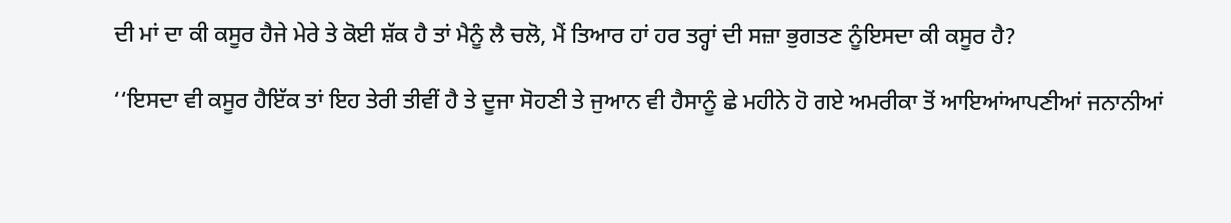ਦੀ ਮਾਂ ਦਾ ਕੀ ਕਸੂਰ ਹੈਜੇ ਮੇਰੇ ਤੇ ਕੋਈ ਸ਼ੱਕ ਹੈ ਤਾਂ ਮੈਨੂੰ ਲੈ ਚਲੋ, ਮੈਂ ਤਿਆਰ ਹਾਂ ਹਰ ਤਰ੍ਹਾਂ ਦੀ ਸਜ਼ਾ ਭੁਗਤਣ ਨੂੰਇਸਦਾ ਕੀ ਕਸੂਰ ਹੈ?

‘‘ਇਸਦਾ ਵੀ ਕਸੂਰ ਹੈਇੱਕ ਤਾਂ ਇਹ ਤੇਰੀ ਤੀਵੀਂ ਹੈ ਤੇ ਦੂਜਾ ਸੋਹਣੀ ਤੇ ਜੁਆਨ ਵੀ ਹੈਸਾਨੂੰ ਛੇ ਮਹੀਨੇ ਹੋ ਗਏ ਅਮਰੀਕਾ ਤੋਂ ਆਇਆਂਆਪਣੀਆਂ ਜਨਾਨੀਆਂ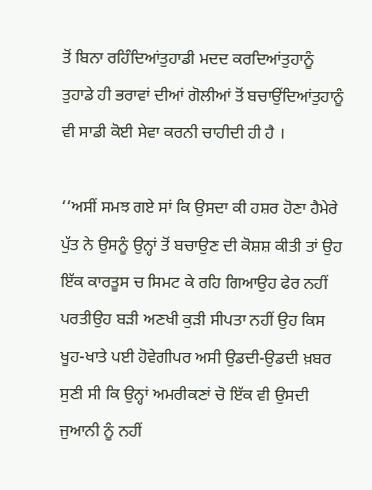ਤੋਂ ਬਿਨਾ ਰਹਿੰਦਿਆਂਤੁਹਾਡੀ ਮਦਦ ਕਰਦਿਆਂਤੁਹਾਨੂੰ ਤੁਹਾਡੇ ਹੀ ਭਰਾਵਾਂ ਦੀਆਂ ਗੋਲੀਆਂ ਤੋਂ ਬਚਾਉਂਦਿਆਂਤੁਹਾਨੂੰ ਵੀ ਸਾਡੀ ਕੋਈ ਸੇਵਾ ਕਰਨੀ ਚਾਹੀਦੀ ਹੀ ਹੈ ।

‘‘ਅਸੀਂ ਸਮਝ ਗਏ ਸਾਂ ਕਿ ਉਸਦਾ ਕੀ ਹਸ਼ਰ ਹੋਣਾ ਹੈਮੇਰੇ ਪੁੱਤ ਨੇ ਉਸਨੂੰ ਉਨ੍ਹਾਂ ਤੋਂ ਬਚਾਉਣ ਦੀ ਕੋਸ਼ਸ਼ ਕੀਤੀ ਤਾਂ ਉਹ ਇੱਕ ਕਾਰਤੂਸ ਚ ਸਿਮਟ ਕੇ ਰਹਿ ਗਿਆਉਹ ਫੇਰ ਨਹੀਂ ਪਰਤੀਉਹ ਬੜੀ ਅਣਖੀ ਕੁੜੀ ਸੀਪਤਾ ਨਹੀਂ ਉਹ ਕਿਸ ਖੂਹ-ਖਾਤੇ ਪਈ ਹੋਵੇਗੀਪਰ ਅਸੀ ਉਡਦੀ-ਉਡਦੀ ਖ਼ਬਰ ਸੁਣੀ ਸੀ ਕਿ ਉਨ੍ਹਾਂ ਅਮਰੀਕਣਾਂ ਚੋ ਇੱਕ ਵੀ ਉਸਦੀ ਜੁਆਨੀ ਨੂੰ ਨਹੀਂ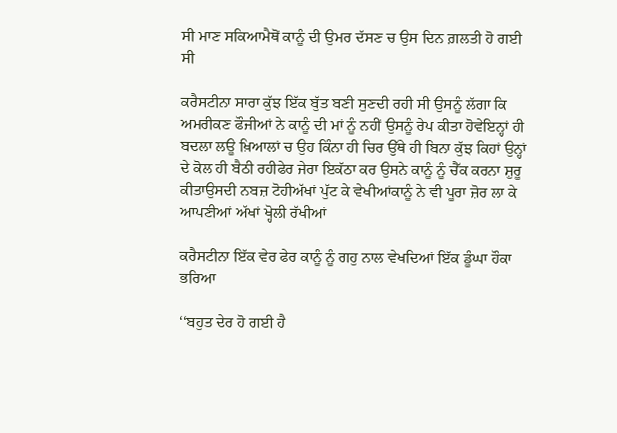ਸੀ ਮਾਣ ਸਕਿਆਮੈਥੋਂ ਕਾਨੂੰ ਦੀ ਉਮਰ ਦੱਸਣ ਚ ਉਸ ਦਿਨ ਗ਼ਲਤੀ ਹੋ ਗਈ ਸੀ

ਕਰੈਸਟੀਨਾ ਸਾਰਾ ਕੁੱਝ ਇੱਕ ਬੁੱਤ ਬਣੀ ਸੁਣਦੀ ਰਹੀ ਸੀ ਉਸਨੂੰ ਲੱਗਾ ਕਿ ਅਮਰੀਕਣ ਫੌਜੀਆਂ ਨੇ ਕਾਨੂੰ ਦੀ ਮਾਂ ਨੂੰ ਨਹੀਂ ਉਸਨੂੰ ਰੇਪ ਕੀਤਾ ਹੋਵੇਇਨ੍ਹਾਂ ਹੀ ਬਦਲਾ ਲਊ ਖ਼ਿਆਲਾਂ ਚ ਉਹ ਕਿੰਨਾ ਹੀ ਚਿਰ ਉੱਥੇ ਹੀ ਬਿਨਾ ਕੁੱਝ ਕਿਹਾਂ ਉਨ੍ਹਾਂ ਦੇ ਕੋਲ ਹੀ ਬੈਠੀ ਰਹੀਫੇਰ ਜੇਰਾ ਇਕੱਠਾ ਕਰ ਉਸਨੇ ਕਾਨੂੰ ਨੂੰ ਚੈੱਕ ਕਰਨਾ ਸ਼ੁਰੂ ਕੀਤਾਉਸਦੀ ਨਬਜ਼ ਟੋਹੀਅੱਖਾਂ ਪੁੱਟ ਕੇ ਵੇਖੀਆਂਕਾਨੂੰ ਨੇ ਵੀ ਪੂਰਾ ਜ਼ੋਰ ਲਾ ਕੇ ਆਪਣੀਆਂ ਅੱਖਾਂ ਖ੍ਹੋਲੀ ਰੱਖੀਆਂ

ਕਰੈਸਟੀਨਾ ਇੱਕ ਵੇਰ ਫੇਰ ਕਾਨੂੰ ਨੂੰ ਗਹੁ ਨਾਲ ਵੇਖਦਿਆਂ ਇੱਕ ਡੂੰਘਾ ਹੌਕਾ ਭਰਿਆ

‘‘ਬਹੁਤ ਦੇਰ ਹੋ ਗਈ ਹੈ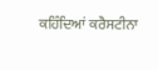ਕਹਿੰਦਿਆਂ ਕਰੈਸਟੀਨਾ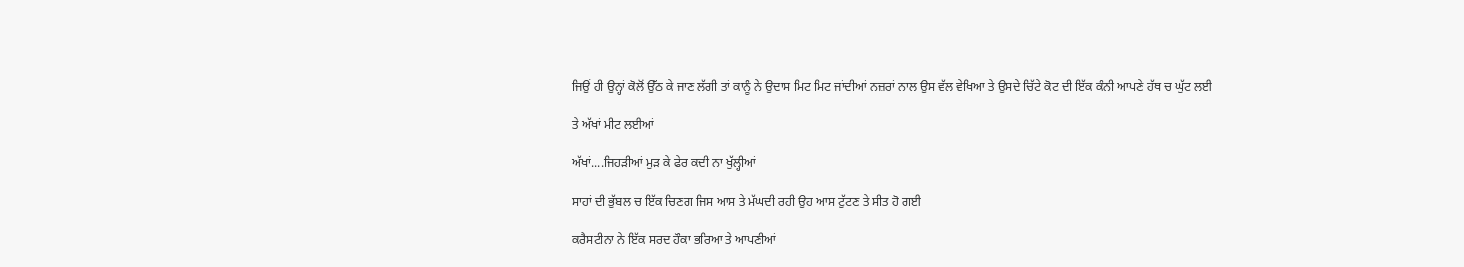ਜਿਉਂ ਹੀ ਉਨ੍ਹਾਂ ਕੋਲੋਂ ਉੱਠ ਕੇ ਜਾਣ ਲੱਗੀ ਤਾਂ ਕਾਨੂੰ ਨੇ ਉਦਾਸ ਮਿਟ ਮਿਟ ਜਾਂਦੀਆਂ ਨਜ਼ਰਾਂ ਨਾਲ ਉਸ ਵੱਲ ਵੇਖਿਆ ਤੇ ਉਸਦੇ ਚਿੱਟੇ ਕੋਟ ਦੀ ਇੱਕ ਕੰਨੀ ਆਪਣੇ ਹੱਥ ਚ ਘੁੱਟ ਲਈ

ਤੇ ਅੱਖਾਂ ਮੀਟ ਲਈਆਂ

ਅੱਖਾਂ....ਜਿਹੜੀਆਂ ਮੁੜ ਕੇ ਫੇਰ ਕਦੀ ਨਾ ਖੁੱਲ੍ਹੀਆਂ

ਸਾਹਾਂ ਦੀ ਭੁੱਬਲ ਚ ਇੱਕ ਚਿਣਗ ਜਿਸ ਆਸ ਤੇ ਮੱਘਦੀ ਰਹੀ ਉਹ ਆਸ ਟੁੱਟਣ ਤੇ ਸੀਤ ਹੋ ਗਈ

ਕਰੈਸਟੀਨਾ ਨੇ ਇੱਕ ਸਰਦ ਹੌਕਾ ਭਰਿਆ ਤੇ ਆਪਣੀਆਂ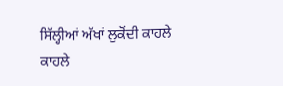ਸਿੱਲ੍ਹੀਆਂ ਅੱਖਾਂ ਲੁਕੋਂਦੀ ਕਾਹਲੇ ਕਾਹਲੇ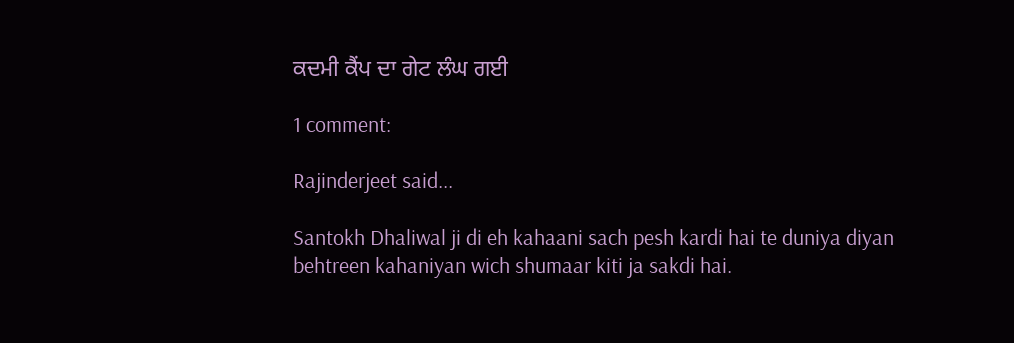ਕਦਮੀ ਕੈਂਪ ਦਾ ਗੇਟ ਲੰਘ ਗਈ

1 comment:

Rajinderjeet said...

Santokh Dhaliwal ji di eh kahaani sach pesh kardi hai te duniya diyan behtreen kahaniyan wich shumaar kiti ja sakdi hai.